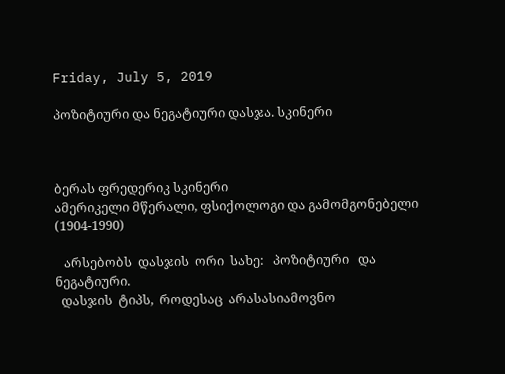Friday, July 5, 2019

პოზიტიური და ნეგატიური დასჯა. სკინერი



ბერას ფრედერიკ სკინერი
ამერიკელი მწერალი, ფსიქოლოგი და გამომგონებელი
(1904-1990)

   არსებობს  დასჯის  ორი  სახე:   პოზიტიური   და   ნეგატიური.
  დასჯის  ტიპს,  როდესაც  არასასიამოვნო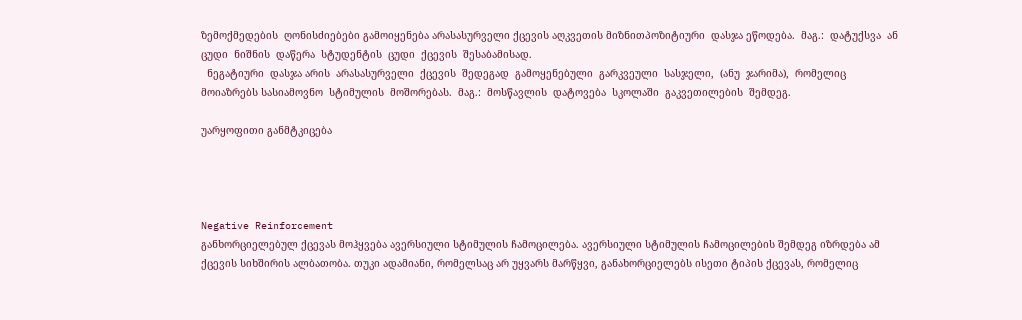ზემოქმედების  ღონისძიებები გამოიყენება არასასურველი ქცევის აღკვეთის მიზნითპოზიტიური  დასჯა ეწოდება.  მაგ.:  დატუქსვა  ან  ცუდი  ნიშნის  დაწერა  სტუდენტის  ცუდი  ქცევის  შესაბამისად.
  ნეგატიური  დასჯა არის  არასასურველი  ქცევის  შედეგად  გამოყენებული  გარკვეული  სასჯელი,  (ანუ  ჯარიმა),  რომელიც მოიაზრებს სასიამოვნო  სტიმულის  მოშორებას.  მაგ.:  მოსწავლის  დატოვება  სკოლაში  გაკვეთილების  შემდეგ.

უარყოფითი განმტკიცება




Negative Reinforcement
განხორციელებულ ქცევას მოჰყვება ავერსიული სტიმულის ჩამოცილება. ავერსიული სტიმულის ჩამოცილების შემდეგ იზრდება ამ ქცევის სიხშირის ალბათობა. თუკი ადამიანი, რომელსაც არ უყვარს მარწყვი, განახორციელებს ისეთი ტიპის ქცევას, რომელიც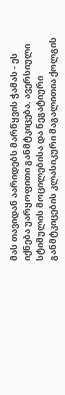მას თავიდან აარიდებს მარწყვის ჭამას - ეს იქნება უარყოფითი განმტკიცება. ავერსიული სტიმულის მოცილებისა და ნეგატიური განმტკიცების კლასიკური მაგალითია ქოლგის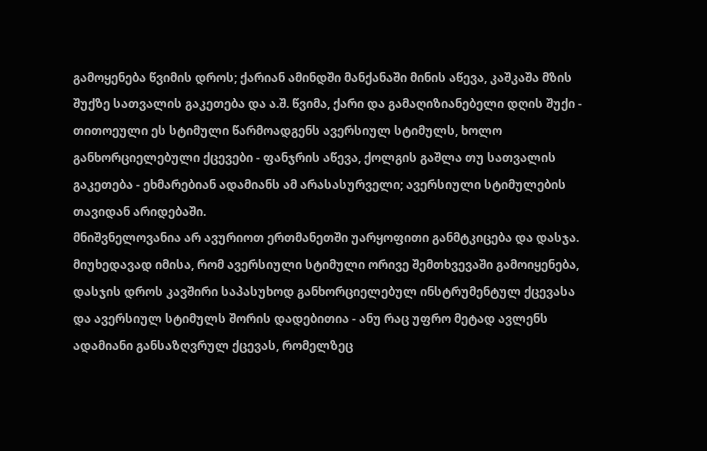გამოყენება წვიმის დროს; ქარიან ამინდში მანქანაში მინის აწევა, კაშკაშა მზის შუქზე სათვალის გაკეთება და ა.შ. წვიმა, ქარი და გამაღიზიანებელი დღის შუქი - თითოეული ეს სტიმული წარმოადგენს ავერსიულ სტიმულს, ხოლო განხორციელებული ქცევები - ფანჯრის აწევა, ქოლგის გაშლა თუ სათვალის გაკეთება - ეხმარებიან ადამიანს ამ არასასურველი; ავერსიული სტიმულების თავიდან არიდებაში.
მნიშვნელოვანია არ ავურიოთ ერთმანეთში უარყოფითი განმტკიცება და დასჯა. მიუხედავად იმისა, რომ ავერსიული სტიმული ორივე შემთხვევაში გამოიყენება, დასჯის დროს კავშირი საპასუხოდ განხორციელებულ ინსტრუმენტულ ქცევასა და ავერსიულ სტიმულს შორის დადებითია - ანუ რაც უფრო მეტად ავლენს ადამიანი განსაზღვრულ ქცევას, რომელზეც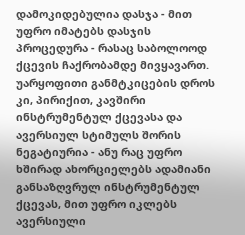დამოკიდებულია დასჯა - მით უფრო იმატებს დასჯის პროცედურა - რასაც საბოლოოდ ქცევის ჩაქრობამდე მივყავართ.     უარყოფითი განმტკიცების დროს კი, პირიქით, კავშირი ინსტრუმენტულ ქცევასა და ავერსიულ სტიმულს შორის ნეგატიურია - ანუ რაც უფრო ხშირად ახორციელებს ადამიანი განსაზღვრულ ინსტრუმენტულ ქცევას, მით უფრო იკლებს ავერსიული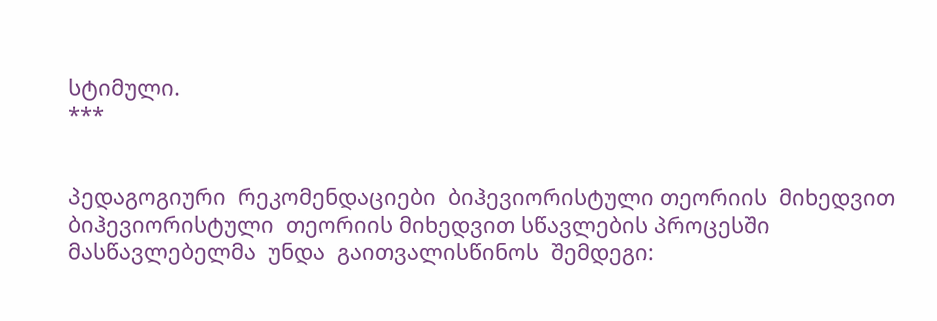სტიმული.
***


პედაგოგიური  რეკომენდაციები  ბიჰევიორისტული თეორიის  მიხედვით
ბიჰევიორისტული  თეორიის მიხედვით სწავლების პროცესში მასწავლებელმა  უნდა  გაითვალისწინოს  შემდეგი: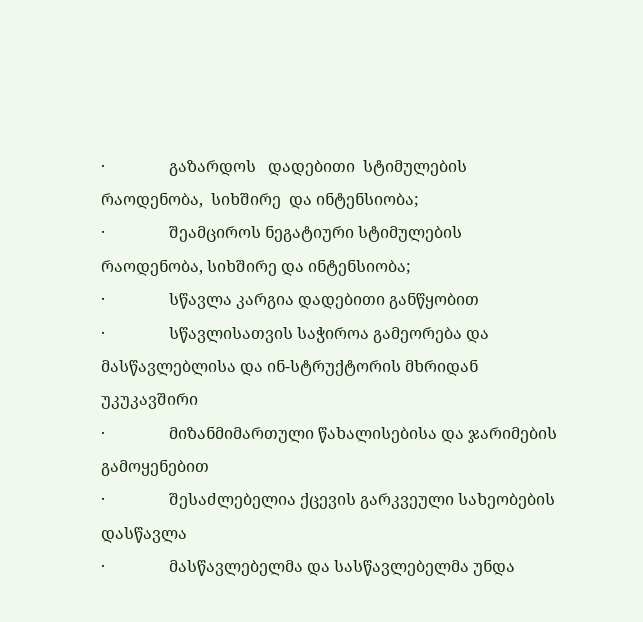·                გაზარდოს   დადებითი  სტიმულების  რაოდენობა,  სიხშირე  და ინტენსიობა;
·                შეამციროს ნეგატიური სტიმულების რაოდენობა, სიხშირე და ინტენსიობა;
·                სწავლა კარგია დადებითი განწყობით
·                სწავლისათვის საჭიროა გამეორება და მასწავლებლისა და ინ-სტრუქტორის მხრიდან უკუკავშირი
·                მიზანმიმართული წახალისებისა და ჯარიმების გამოყენებით
·                შესაძლებელია ქცევის გარკვეული სახეობების დასწავლა
·                მასწავლებელმა და სასწავლებელმა უნდა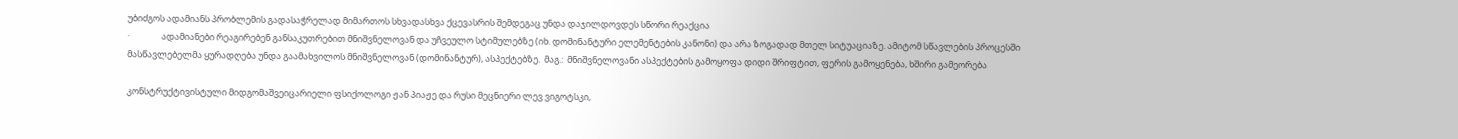უბიძგოს ადამიანს პრობლემის გადასაჭრელად მიმართოს სხვადასხვა ქცევასრის შემდეგაც უნდა დაჯილდოვდეს სწორი რეაქცია
·                ადამიანები რეაგირებენ განსაკუთრებით მნიშვნელოვან და უჩვეულო სტიმულებზე (იხ. დომინანტური ელემენტების კანონი) და არა ზოგადად მთელ სიტუაციაზე. ამიტომ სწავლების პროცესში მასწავლებელმა ყურადღება უნდა გაამახვილოს მნიშვნელოვან (დომინანტურ), ასპექტებზე.  მაგ.:  მნიშვნელოვანი ასპექტების გამოყოფა დიდი შრიფტით, ფერის გამოყენება, ხშირი გამეორება

კონსტრუქტივისტული მიდგომაშვეიცარიელი ფსიქოლოგი ჟან პიაჟე და რუსი მეცნიერი ლევ ვიგოტსკი,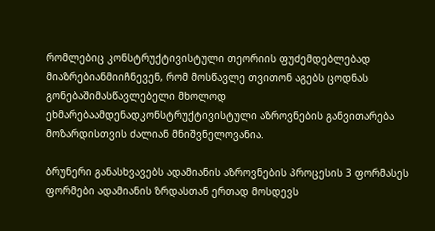რომლებიც კონსტრუქტივისტული თეორიის ფუძემდებლებად მიაზრებიანმიიჩნევენ, რომ მოსწავლე თვითონ აგებს ცოდნას გონებაშიმასწავლებელი მხოლოდ ეხმარებაამდენადკონსტრუქტივისტული აზროვნების განვითარება მოზარდისთვის ძალიან მნიშვნელოვანია.

ბრუნერი განასხვავებს ადამიანის აზროვნების პროცესის 3 ფორმასეს ფორმები ადამიანის ზრდასთან ერთად მოსდევს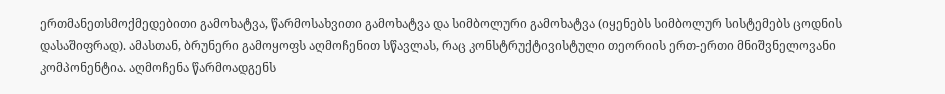ერთმანეთსმოქმედებითი გამოხატვა, წარმოსახვითი გამოხატვა და სიმბოლური გამოხატვა (იყენებს სიმბოლურ სისტემებს ცოდნის დასაშიფრად). ამასთან, ბრუნერი გამოყოფს აღმოჩენით სწავლას, რაც კონსტრუქტივისტული თეორიის ერთ-ერთი მნიშვნელოვანი კომპონენტია. აღმოჩენა წარმოადგენს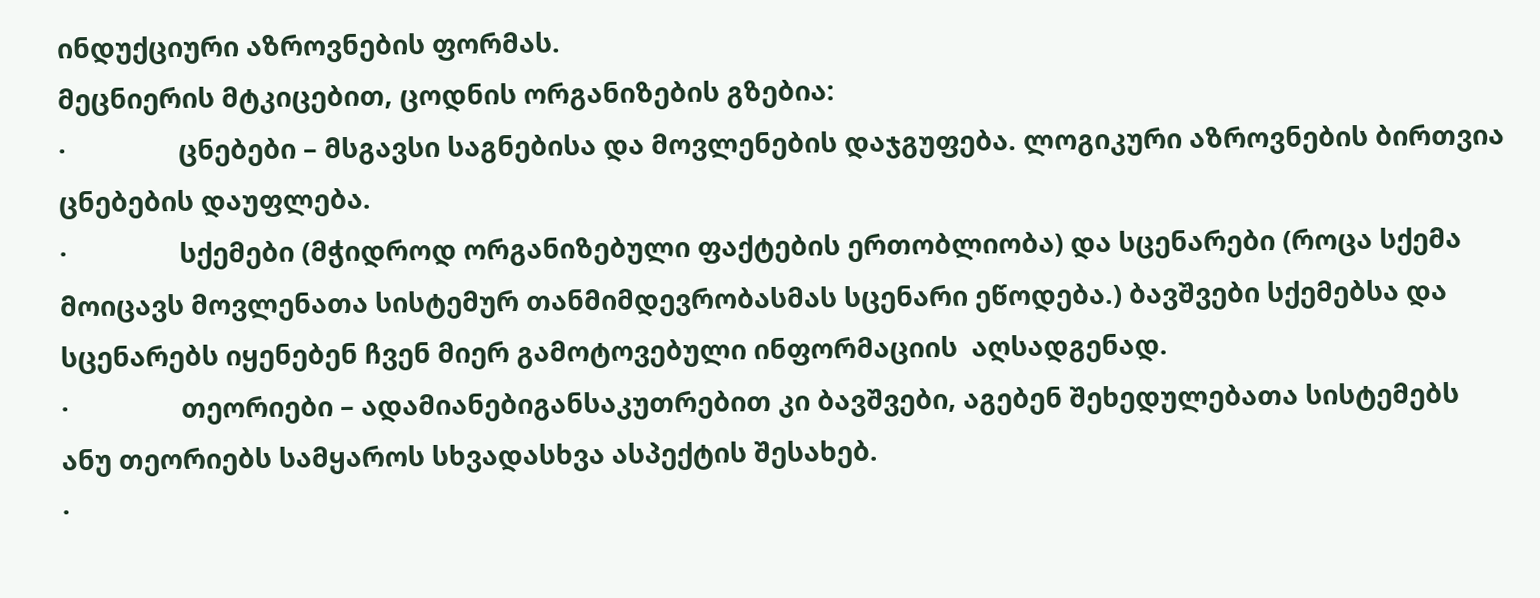ინდუქციური აზროვნების ფორმას.
მეცნიერის მტკიცებით, ცოდნის ორგანიზების გზებია:
·                ცნებები – მსგავსი საგნებისა და მოვლენების დაჯგუფება. ლოგიკური აზროვნების ბირთვია ცნებების დაუფლება.
·                სქემები (მჭიდროდ ორგანიზებული ფაქტების ერთობლიობა) და სცენარები (როცა სქემა მოიცავს მოვლენათა სისტემურ თანმიმდევრობასმას სცენარი ეწოდება.) ბავშვები სქემებსა და სცენარებს იყენებენ ჩვენ მიერ გამოტოვებული ინფორმაციის  აღსადგენად.
·                თეორიები – ადამიანებიგანსაკუთრებით კი ბავშვები, აგებენ შეხედულებათა სისტემებს ანუ თეორიებს სამყაროს სხვადასხვა ასპექტის შესახებ.
·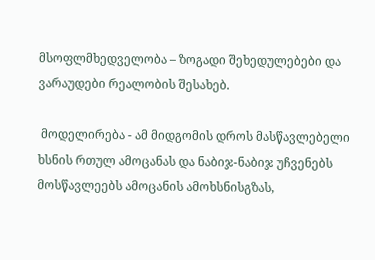მსოფლმხედველობა – ზოგადი შეხედულებები და ვარაუდები რეალობის შესახებ.

 მოდელირება - ამ მიდგომის დროს მასწავლებელი ხსნის რთულ ამოცანას და ნაბიჯ-ნაბიჯ უჩვენებს მოსწავლეებს ამოცანის ამოხსნისგზას,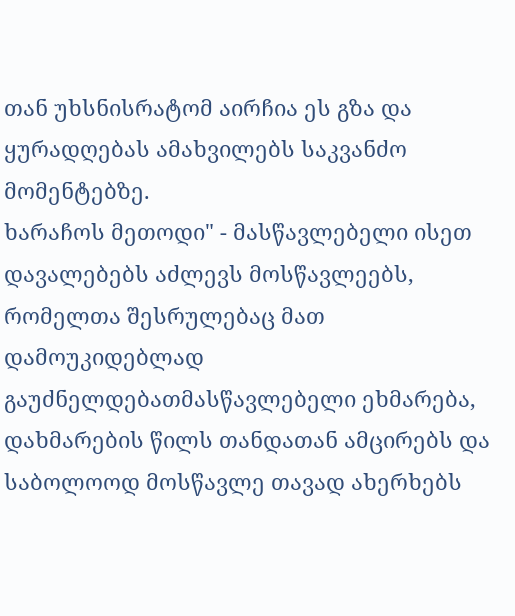თან უხსნისრატომ აირჩია ეს გზა და ყურადღებას ამახვილებს საკვანძო მომენტებზე.
ხარაჩოს მეთოდი" - მასწავლებელი ისეთ დავალებებს აძლევს მოსწავლეებს, რომელთა შესრულებაც მათ დამოუკიდებლად გაუძნელდებათმასწავლებელი ეხმარება, დახმარების წილს თანდათან ამცირებს და საბოლოოდ მოსწავლე თავად ახერხებს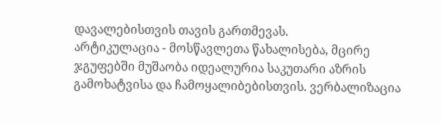დავალებისთვის თავის გართმევას.
არტიკულაცია - მოსწავლეთა წახალისება, მცირე ჯგუფებში მუშაობა იდეალურია საკუთარი აზრის გამოხატვისა და ჩამოყალიბებისთვის. ვერბალიზაცია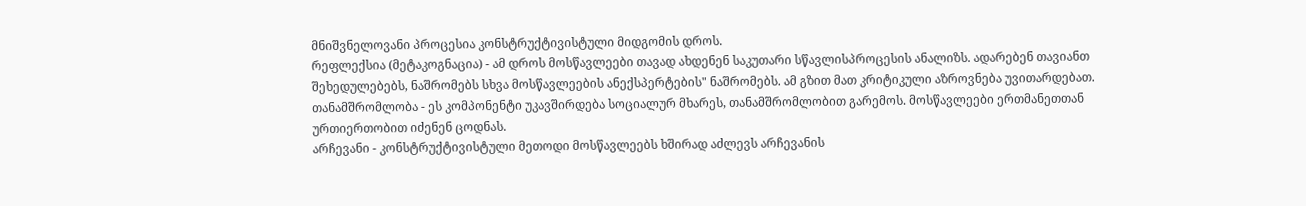მნიშვნელოვანი პროცესია კონსტრუქტივისტული მიდგომის დროს.
რეფლექსია (მეტაკოგნაცია) - ამ დროს მოსწავლეები თავად ახდენენ საკუთარი სწავლისპროცესის ანალიზს. ადარებენ თავიანთ შეხედულებებს, ნაშრომებს სხვა მოსწავლეების ანექსპერტების" ნაშრომებს. ამ გზით მათ კრიტიკული აზროვნება უვითარდებათ.
თანამშრომლობა - ეს კომპონენტი უკავშირდება სოციალურ მხარეს, თანამშრომლობით გარემოს. მოსწავლეები ერთმანეთთან ურთიერთობით იძენენ ცოდნას.
არჩევანი - კონსტრუქტივისტული მეთოდი მოსწავლეებს ხშირად აძლევს არჩევანის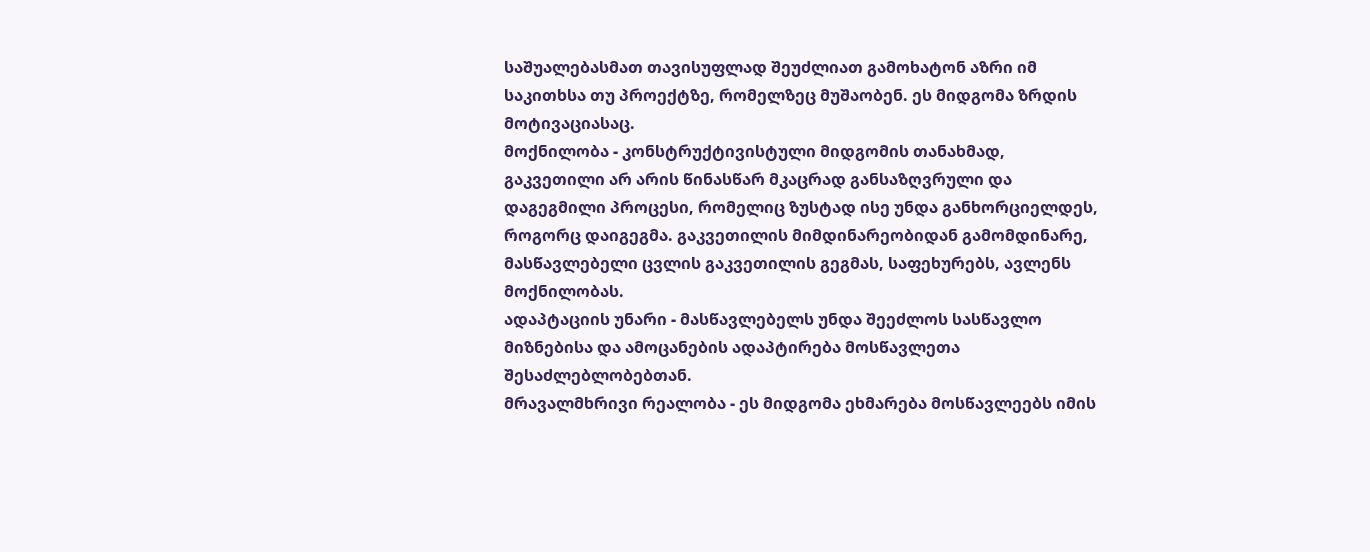საშუალებასმათ თავისუფლად შეუძლიათ გამოხატონ აზრი იმ საკითხსა თუ პროექტზე, რომელზეც მუშაობენ. ეს მიდგომა ზრდის მოტივაციასაც.
მოქნილობა - კონსტრუქტივისტული მიდგომის თანახმად, გაკვეთილი არ არის წინასწარ მკაცრად განსაზღვრული და დაგეგმილი პროცესი, რომელიც ზუსტად ისე უნდა განხორციელდეს, როგორც დაიგეგმა. გაკვეთილის მიმდინარეობიდან გამომდინარე, მასწავლებელი ცვლის გაკვეთილის გეგმას, საფეხურებს, ავლენს მოქნილობას.
ადაპტაციის უნარი - მასწავლებელს უნდა შეეძლოს სასწავლო მიზნებისა და ამოცანების ადაპტირება მოსწავლეთა შესაძლებლობებთან.
მრავალმხრივი რეალობა - ეს მიდგომა ეხმარება მოსწავლეებს იმის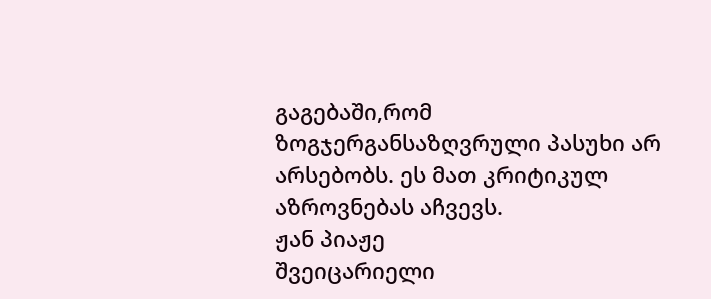გაგებაში,რომ ზოგჯერგანსაზღვრული პასუხი არ არსებობს. ეს მათ კრიტიკულ აზროვნებას აჩვევს.
ჟან პიაჟე
შვეიცარიელი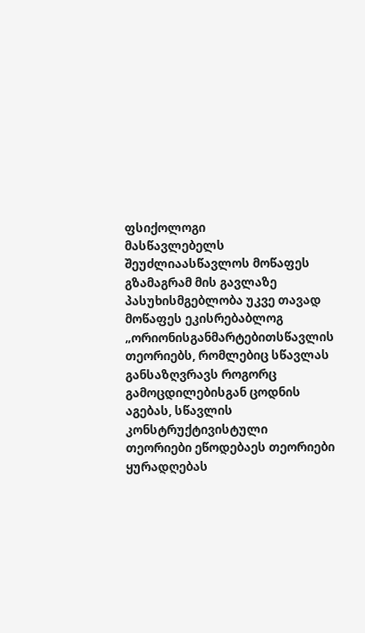ფსიქოლოგი
მასწავლებელს შეუძლიაასწავლოს მოწაფეს გზამაგრამ მის გავლაზე პასუხისმგებლობა უკვე თავად მოწაფეს ეკისრებაბლოგ „ორიონისგანმარტებითსწავლის თეორიებს, რომლებიც სწავლას განსაზღვრავს როგორც გამოცდილებისგან ცოდნის აგებას, სწავლის კონსტრუქტივისტული თეორიები ეწოდებაეს თეორიები ყურადღებას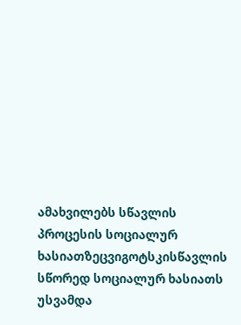ამახვილებს სწავლის პროცესის სოციალურ ხასიათზეცვიგოტსკისწავლის სწორედ სოციალურ ხასიათს უსვამდა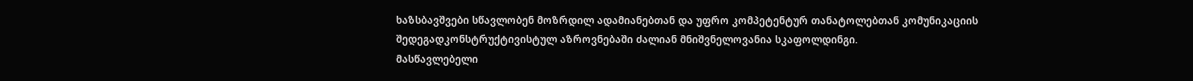ხაზსბავშვები სწავლობენ მოზრდილ ადამიანებთან და უფრო კომპეტენტურ თანატოლებთან კომუნიკაციის შედეგადკონსტრუქტივისტულ აზროვნებაში ძალიან მნიშვნელოვანია სკაფოლდინგი.
მასწავლებელი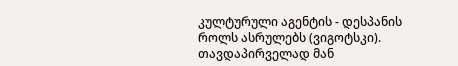კულტურული აგენტის - დესპანის როლს ასრულებს (ვიგოტსკი). თავდაპირველად მან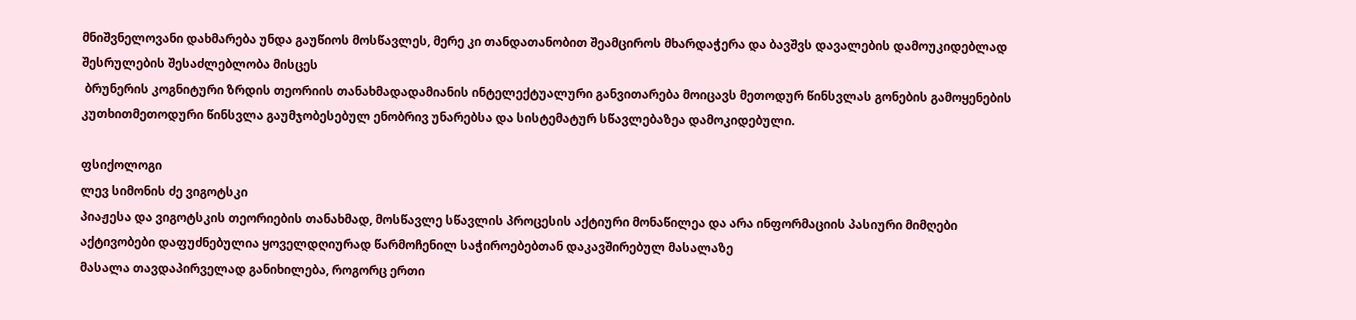მნიშვნელოვანი დახმარება უნდა გაუწიოს მოსწავლეს, მერე კი თანდათანობით შეამციროს მხარდაჭერა და ბავშვს დავალების დამოუკიდებლად შესრულების შესაძლებლობა მისცეს
 ბრუნერის კოგნიტური ზრდის თეორიის თანახმადადამიანის ინტელექტუალური განვითარება მოიცავს მეთოდურ წინსვლას გონების გამოყენების კუთხითმეთოდური წინსვლა გაუმჯობესებულ ენობრივ უნარებსა და სისტემატურ სწავლებაზეა დამოკიდებული.

ფსიქოლოგი
ლევ სიმონის ძე ვიგოტსკი
პიაჟესა და ვიგოტსკის თეორიების თანახმად, მოსწავლე სწავლის პროცესის აქტიური მონაწილეა და არა ინფორმაციის პასიური მიმღები
აქტივობები დაფუძნებულია ყოველდღიურად წარმოჩენილ საჭიროებებთან დაკავშირებულ მასალაზე
მასალა თავდაპირველად განიხილება, როგორც ერთი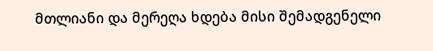მთლიანი და მერეღა ხდება მისი შემადგენელი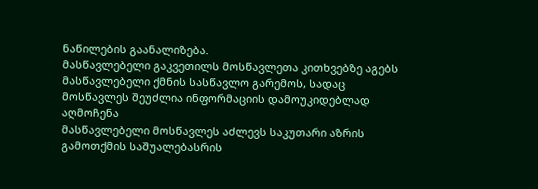ნაწილების გაანალიზება.
მასწავლებელი გაკვეთილს მოსწავლეთა კითხვებზე აგებს
მასწავლებელი ქმნის სასწავლო გარემოს, სადაც მოსწავლეს შეუძლია ინფორმაციის დამოუკიდებლად აღმოჩენა
მასწავლებელი მოსწავლეს აძლევს საკუთარი აზრის გამოთქმის საშუალებასრის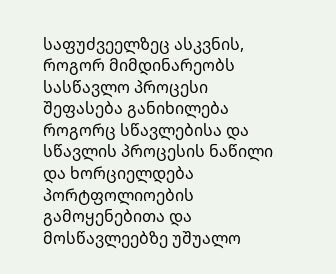საფუძვეელზეც ასკვნის, როგორ მიმდინარეობს სასწავლო პროცესი
შეფასება განიხილება როგორც სწავლებისა და სწავლის პროცესის ნაწილი და ხორციელდება პორტფოლიოების გამოყენებითა და მოსწავლეებზე უშუალო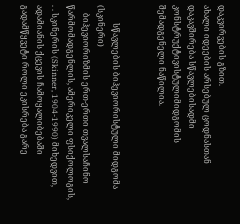დაკვირვების გზით.
ახალი იდეების არსებულ ცოდნასთან დაკავშირება სწავლებისადმი კონსტრუქტივისტულიმიდგომის შემადგენელი ნაწილია.


         სწავლების ბიჰევიორისტული მიდგომა (სკინერი)
    ბიჰევიორიზმის ერთ-ერთი თვალსაჩინო წარმომადგენლის, ამერიკელი ფსიქოლოგის, . . სკინერის (Skinner, 1904-1990) მიხედვით, ადამიანის ქცევის ჩამოყალიბებაში გადამწყვეტი როლი ეკისრება გარე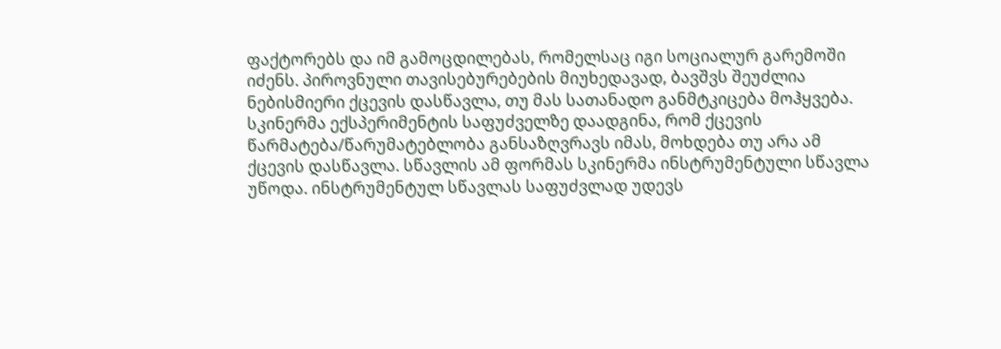ფაქტორებს და იმ გამოცდილებას, რომელსაც იგი სოციალურ გარემოში იძენს. პიროვნული თავისებურებების მიუხედავად, ბავშვს შეუძლია ნებისმიერი ქცევის დასწავლა, თუ მას სათანადო განმტკიცება მოჰყვება. სკინერმა ექსპერიმენტის საფუძველზე დაადგინა, რომ ქცევის წარმატება/წარუმატებლობა განსაზღვრავს იმას, მოხდება თუ არა ამ ქცევის დასწავლა. სწავლის ამ ფორმას სკინერმა ინსტრუმენტული სწავლა უწოდა. ინსტრუმენტულ სწავლას საფუძვლად უდევს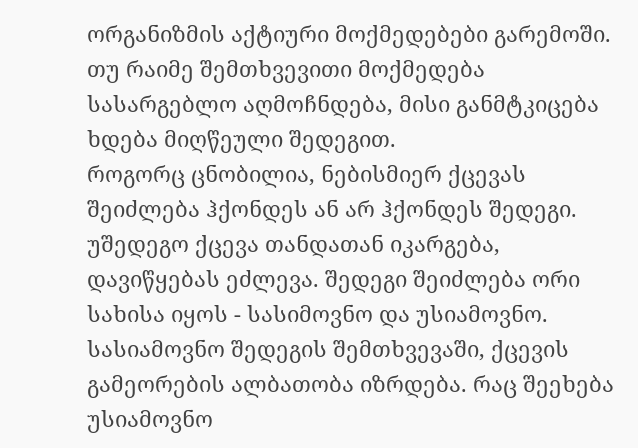ორგანიზმის აქტიური მოქმედებები გარემოში. თუ რაიმე შემთხვევითი მოქმედება სასარგებლო აღმოჩნდება, მისი განმტკიცება ხდება მიღწეული შედეგით.
როგორც ცნობილია, ნებისმიერ ქცევას შეიძლება ჰქონდეს ან არ ჰქონდეს შედეგი. უშედეგო ქცევა თანდათან იკარგება, დავიწყებას ეძლევა. შედეგი შეიძლება ორი სახისა იყოს - სასიმოვნო და უსიამოვნო. სასიამოვნო შედეგის შემთხვევაში, ქცევის გამეორების ალბათობა იზრდება. რაც შეეხება უსიამოვნო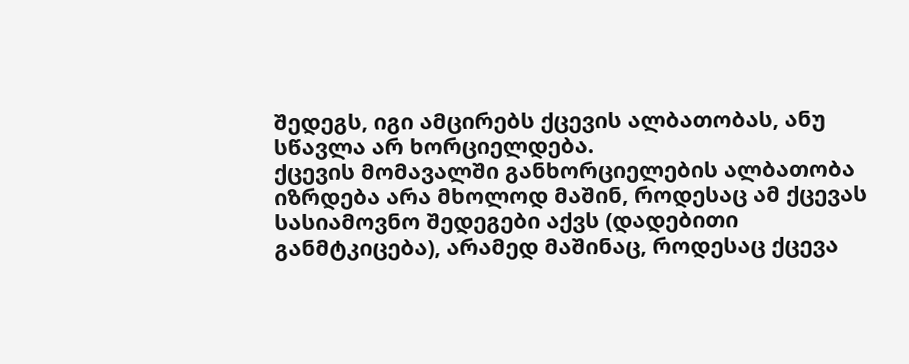შედეგს, იგი ამცირებს ქცევის ალბათობას, ანუ სწავლა არ ხორციელდება.
ქცევის მომავალში განხორციელების ალბათობა იზრდება არა მხოლოდ მაშინ, როდესაც ამ ქცევას სასიამოვნო შედეგები აქვს (დადებითი განმტკიცება), არამედ მაშინაც, როდესაც ქცევა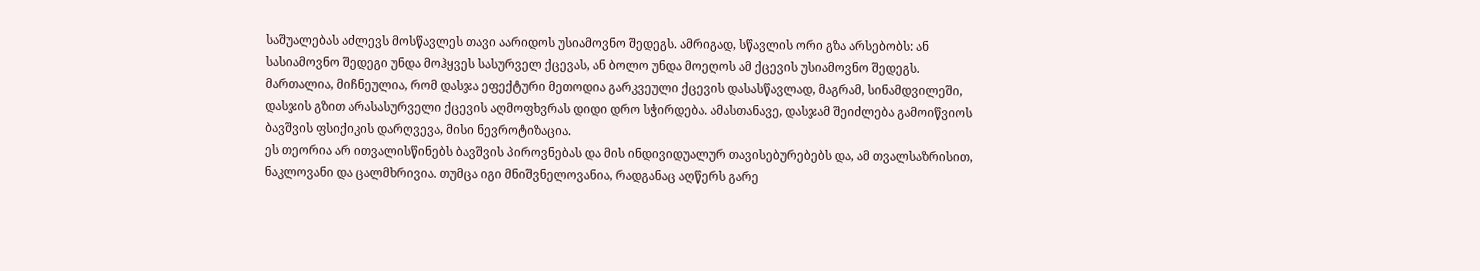საშუალებას აძლევს მოსწავლეს თავი აარიდოს უსიამოვნო შედეგს. ამრიგად, სწავლის ორი გზა არსებობს: ან სასიამოვნო შედეგი უნდა მოჰყვეს სასურველ ქცევას, ან ბოლო უნდა მოეღოს ამ ქცევის უსიამოვნო შედეგს.
მართალია, მიჩნეულია, რომ დასჯა ეფექტური მეთოდია გარკვეული ქცევის დასასწავლად, მაგრამ, სინამდვილეში, დასჯის გზით არასასურველი ქცევის აღმოფხვრას დიდი დრო სჭირდება. ამასთანავე, დასჯამ შეიძლება გამოიწვიოს ბავშვის ფსიქიკის დარღვევა, მისი ნევროტიზაცია.
ეს თეორია არ ითვალისწინებს ბავშვის პიროვნებას და მის ინდივიდუალურ თავისებურებებს და, ამ თვალსაზრისით, ნაკლოვანი და ცალმხრივია. თუმცა იგი მნიშვნელოვანია, რადგანაც აღწერს გარე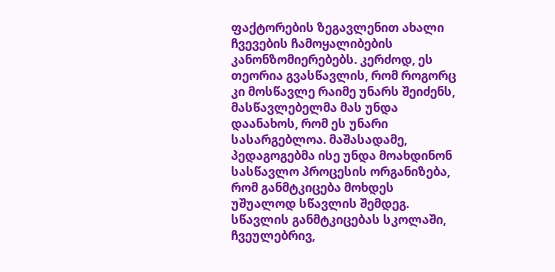ფაქტორების ზეგავლენით ახალი ჩვევების ჩამოყალიბების კანონზომიერებებს. კერძოდ, ეს თეორია გვასწავლის, რომ როგორც კი მოსწავლე რაიმე უნარს შეიძენს, მასწავლებელმა მას უნდა დაანახოს, რომ ეს უნარი სასარგებლოა. მაშასადამე, პედაგოგებმა ისე უნდა მოახდინონ სასწავლო პროცესის ორგანიზება, რომ განმტკიცება მოხდეს უშუალოდ სწავლის შემდეგ. სწავლის განმტკიცებას სკოლაში, ჩვეულებრივ,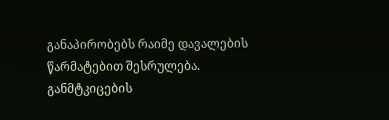განაპირობებს რაიმე დავალების წარმატებით შესრულება. განმტკიცების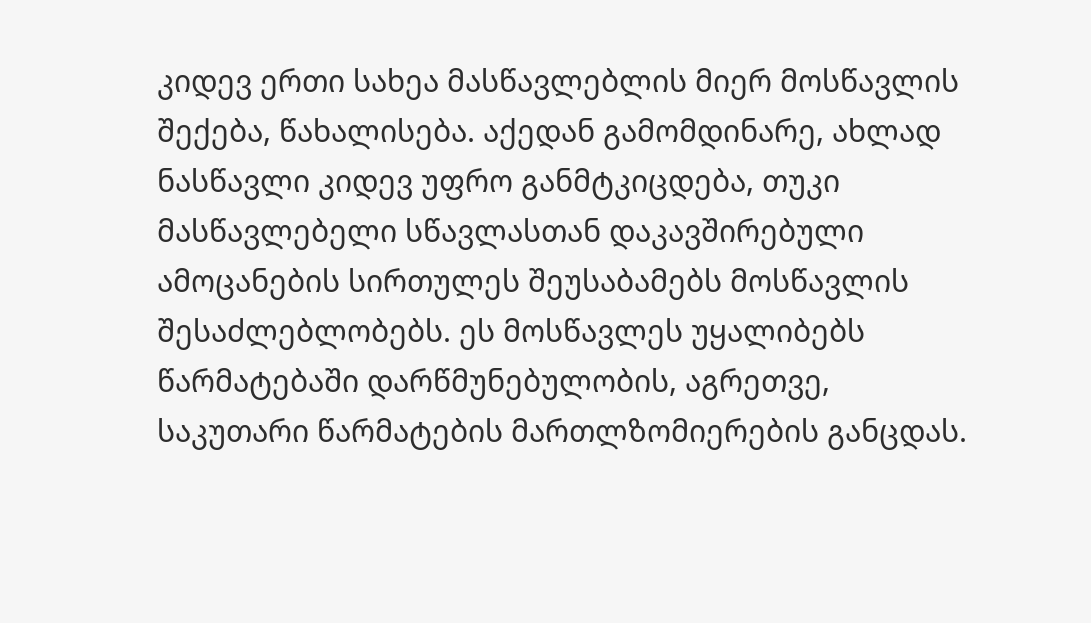კიდევ ერთი სახეა მასწავლებლის მიერ მოსწავლის შექება, წახალისება. აქედან გამომდინარე, ახლად ნასწავლი კიდევ უფრო განმტკიცდება, თუკი მასწავლებელი სწავლასთან დაკავშირებული ამოცანების სირთულეს შეუსაბამებს მოსწავლის შესაძლებლობებს. ეს მოსწავლეს უყალიბებს წარმატებაში დარწმუნებულობის, აგრეთვე, საკუთარი წარმატების მართლზომიერების განცდას.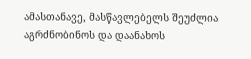ამასთანავე, მასწავლებელს შეუძლია აგრძნობინოს და დაანახოს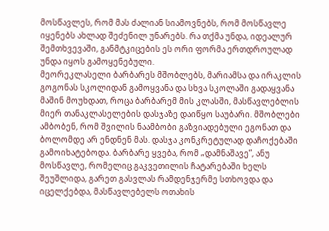მოსწავლეს, რომ მას ძალიან სიამოვნებს, რომ მოსწავლე იყენებს ახლად შეძენილ უნარებს. რა თქმა უნდა, იდეალურ შემთხვევაში, განმტკიცების ეს ორი ფორმა ერთდროულად უნდა იყოს გამოყენებული.
მეორეკლასელი ბარბარეს მშობლებს, მარიამსა და ირაკლის გოგონას სკოლიდან გამოყვანა და სხვა სკოლაში გადაყვანა მაშინ მოუხდათ, როცა ბარბარემ მის კლასში, მასწავლებლის მიერ თანაკლასელების დასჯაზე დაიწყო საუბარი. მშობლები ამბობენ, რომ შვილის ნაამბობი გაზვიადებული ეგონათ და ბოლომდე არ ენდნენ მას. დასჯა კონკრეტულად დაჩოქებაში გამოიხატებოდა. ბარბარე ყვება, რომ „დამნაშავე”, ანუ მოსწავლე, რომელიც გაკვეთილის ჩატარებაში ხელს შეუშლიდა, გარეთ გასვლას რამდენჯერმე სთხოვდა და იცელქებდა, მასწავლებელს ოთახის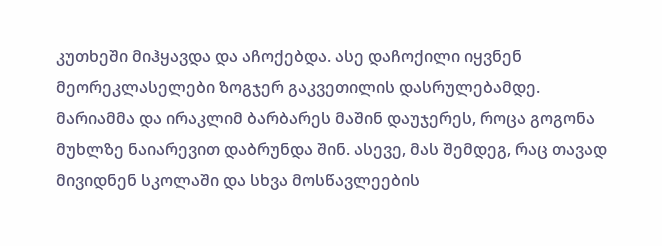კუთხეში მიჰყავდა და აჩოქებდა. ასე დაჩოქილი იყვნენ მეორეკლასელები ზოგჯერ გაკვეთილის დასრულებამდე. მარიამმა და ირაკლიმ ბარბარეს მაშინ დაუჯერეს, როცა გოგონა მუხლზე ნაიარევით დაბრუნდა შინ. ასევე, მას შემდეგ, რაც თავად მივიდნენ სკოლაში და სხვა მოსწავლეების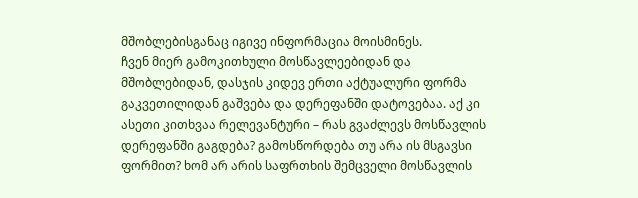მშობლებისგანაც იგივე ინფორმაცია მოისმინეს.
ჩვენ მიერ გამოკითხული მოსწავლეებიდან და მშობლებიდან, დასჯის კიდევ ერთი აქტუალური ფორმა გაკვეთილიდან გაშვება და დერეფანში დატოვებაა. აქ კი ასეთი კითხვაა რელევანტური – რას გვაძლევს მოსწავლის დერეფანში გაგდება? გამოსწორდება თუ არა ის მსგავსი ფორმით? ხომ არ არის საფრთხის შემცველი მოსწავლის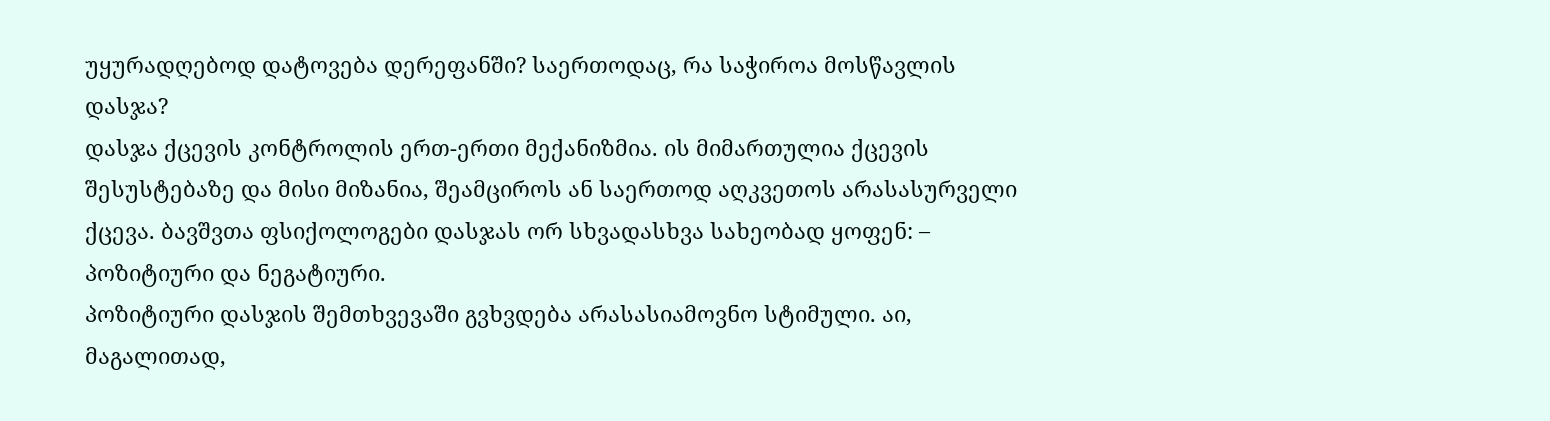უყურადღებოდ დატოვება დერეფანში? საერთოდაც, რა საჭიროა მოსწავლის დასჯა?
დასჯა ქცევის კონტროლის ერთ-ერთი მექანიზმია. ის მიმართულია ქცევის შესუსტებაზე და მისი მიზანია, შეამციროს ან საერთოდ აღკვეთოს არასასურველი ქცევა. ბავშვთა ფსიქოლოგები დასჯას ორ სხვადასხვა სახეობად ყოფენ: – პოზიტიური და ნეგატიური.
პოზიტიური დასჯის შემთხვევაში გვხვდება არასასიამოვნო სტიმული. აი, მაგალითად,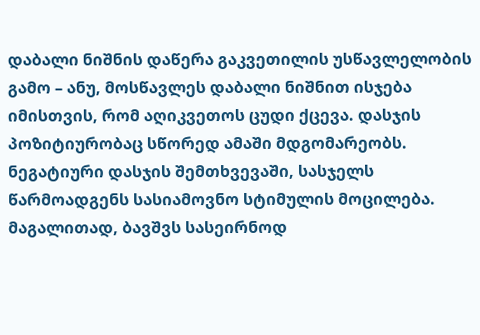დაბალი ნიშნის დაწერა გაკვეთილის უსწავლელობის გამო – ანუ, მოსწავლეს დაბალი ნიშნით ისჯება იმისთვის, რომ აღიკვეთოს ცუდი ქცევა. დასჯის პოზიტიურობაც სწორედ ამაში მდგომარეობს.
ნეგატიური დასჯის შემთხვევაში, სასჯელს წარმოადგენს სასიამოვნო სტიმულის მოცილება. მაგალითად, ბავშვს სასეირნოდ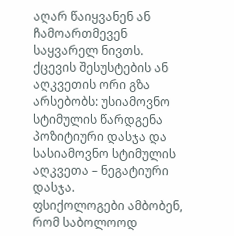აღარ წაიყვანენ ან ჩამოართმევენ საყვარელ ნივთს.
ქცევის შესუსტების ან აღკვეთის ორი გზა არსებობს: უსიამოვნო სტიმულის წარდგენა პოზიტიური დასჯა და სასიამოვნო სტიმულის აღკვეთა – ნეგატიური დასჯა.
ფსიქოლოგები ამბობენ, რომ საბოლოოდ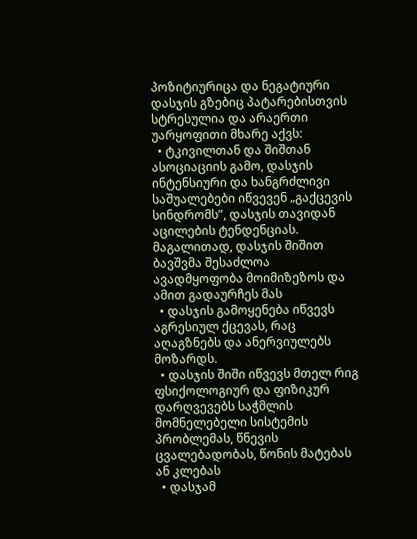პოზიტიურიცა და ნეგატიური დასჯის გზებიც პატარებისთვის სტრესულია და არაერთი უარყოფითი მხარე აქვს:
  • ტკივილთან და შიშთან ასოციაციის გამო, დასჯის ინტენსიური და ხანგრძლივი საშუალებები იწვევენ „გაქცევის სინდრომს”, დასჯის თავიდან აცილების ტენდენციას. მაგალითად, დასჯის შიშით ბავშვმა შესაძლოა ავადმყოფობა მოიმიზეზოს და ამით გადაურჩეს მას
  • დასჯის გამოყენება იწვევს აგრესიულ ქცევას, რაც აღაგზნებს და ანერვიულებს მოზარდს.
  • დასჯის შიში იწვევს მთელ რიგ ფსიქოლოგიურ და ფიზიკურ დარღვევებს საჭმლის მომნელებელი სისტემის პრობლემას, წნევის ცვალებადობას, წონის მატებას ან კლებას
  • დასჯამ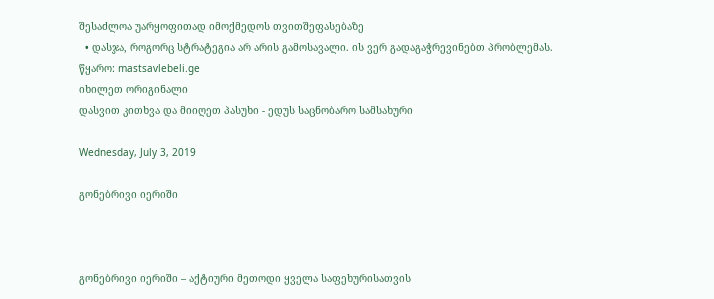შესაძლოა უარყოფითად იმოქმედოს თვითშეფასებაზე
  • დასჯა, როგორც სტრატეგია არ არის გამოსავალი. ის ვერ გადაგაჭრევინებთ პრობლემას.
წყარო: mastsavlebeli.ge
იხილეთ ორიგინალი
დასვით კითხვა და მიიღეთ პასუხი - ედუს საცნობარო სამსახური

Wednesday, July 3, 2019

გონებრივი იერიში



გონებრივი იერიში – აქტიური მეთოდი ყველა საფეხურისათვის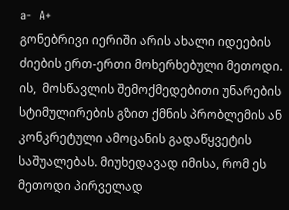a-  A+
გონებრივი იერიში არის ახალი იდეების ძიების ერთ-ერთი მოხერხებული მეთოდი. ის,  მოსწავლის შემოქმედებითი უნარების სტიმულირების გზით ქმნის პრობლემის ან კონკრეტული ამოცანის გადაწყვეტის საშუალებას. მიუხედავად იმისა, რომ ეს მეთოდი პირველად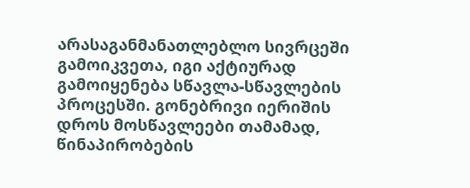არასაგანმანათლებლო სივრცეში გამოიკვეთა, იგი აქტიურად გამოიყენება სწავლა-სწავლების პროცესში. გონებრივი იერიშის დროს მოსწავლეები თამამად,  წინაპირობების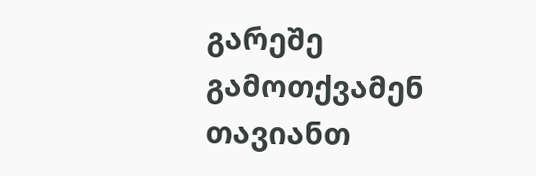გარეშე გამოთქვამენ თავიანთ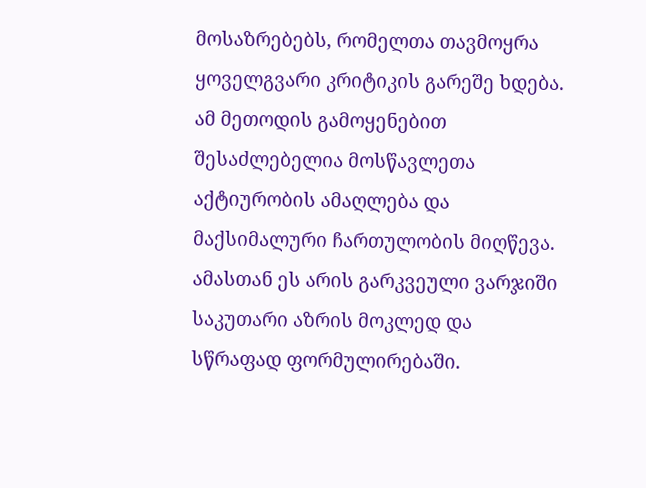მოსაზრებებს, რომელთა თავმოყრა ყოველგვარი კრიტიკის გარეშე ხდება. ამ მეთოდის გამოყენებით შესაძლებელია მოსწავლეთა აქტიურობის ამაღლება და მაქსიმალური ჩართულობის მიღწევა. ამასთან ეს არის გარკვეული ვარჯიში საკუთარი აზრის მოკლედ და სწრაფად ფორმულირებაში.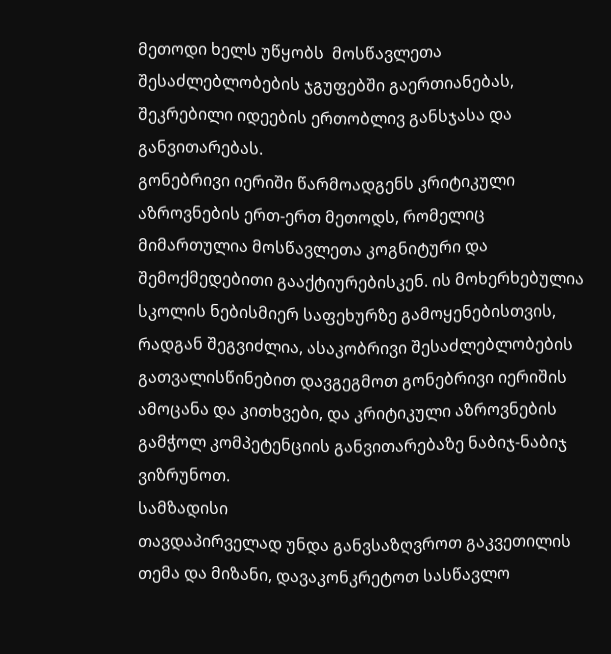მეთოდი ხელს უწყობს  მოსწავლეთა შესაძლებლობების ჯგუფებში გაერთიანებას, შეკრებილი იდეების ერთობლივ განსჯასა და განვითარებას.
გონებრივი იერიში წარმოადგენს კრიტიკული აზროვნების ერთ-ერთ მეთოდს, რომელიც მიმართულია მოსწავლეთა კოგნიტური და შემოქმედებითი გააქტიურებისკენ. ის მოხერხებულია სკოლის ნებისმიერ საფეხურზე გამოყენებისთვის, რადგან შეგვიძლია, ასაკობრივი შესაძლებლობების გათვალისწინებით დავგეგმოთ გონებრივი იერიშის ამოცანა და კითხვები, და კრიტიკული აზროვნების გამჭოლ კომპეტენციის განვითარებაზე ნაბიჯ-ნაბიჯ ვიზრუნოთ.
სამზადისი
თავდაპირველად უნდა განვსაზღვროთ გაკვეთილის თემა და მიზანი, დავაკონკრეტოთ სასწავლო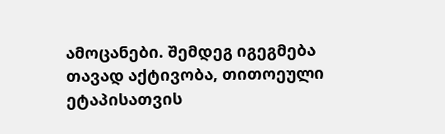ამოცანები. შემდეგ იგეგმება თავად აქტივობა, თითოეული ეტაპისათვის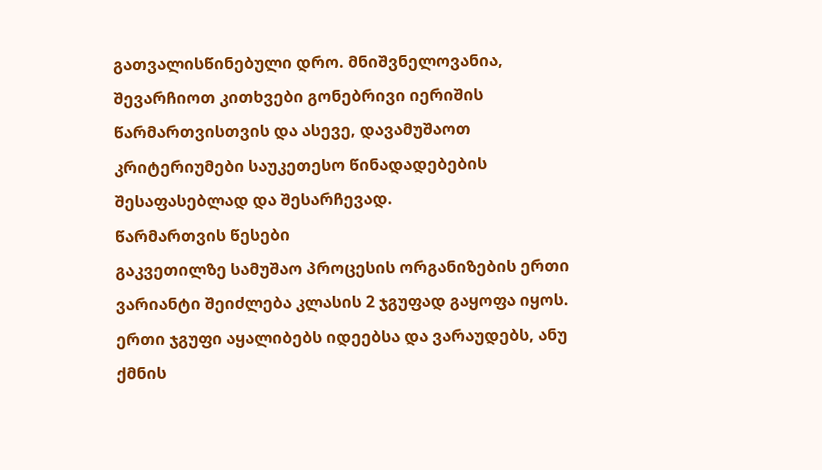გათვალისწინებული დრო. მნიშვნელოვანია, შევარჩიოთ კითხვები გონებრივი იერიშის წარმართვისთვის და ასევე, დავამუშაოთ კრიტერიუმები საუკეთესო წინადადებების შესაფასებლად და შესარჩევად.
წარმართვის წესები
გაკვეთილზე სამუშაო პროცესის ორგანიზების ერთი ვარიანტი შეიძლება კლასის 2 ჯგუფად გაყოფა იყოს.  ერთი ჯგუფი აყალიბებს იდეებსა და ვარაუდებს, ანუ ქმნის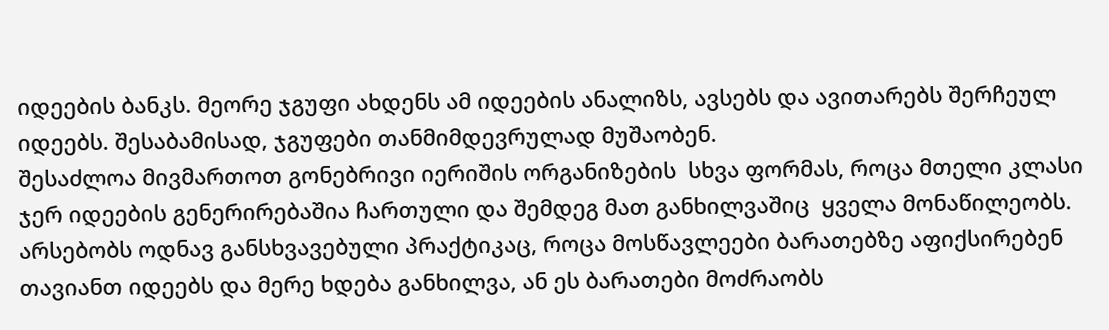იდეების ბანკს. მეორე ჯგუფი ახდენს ამ იდეების ანალიზს, ავსებს და ავითარებს შერჩეულ იდეებს. შესაბამისად, ჯგუფები თანმიმდევრულად მუშაობენ.
შესაძლოა მივმართოთ გონებრივი იერიშის ორგანიზების  სხვა ფორმას, როცა მთელი კლასი ჯერ იდეების გენერირებაშია ჩართული და შემდეგ მათ განხილვაშიც  ყველა მონაწილეობს.
არსებობს ოდნავ განსხვავებული პრაქტიკაც, როცა მოსწავლეები ბარათებზე აფიქსირებენ თავიანთ იდეებს და მერე ხდება განხილვა, ან ეს ბარათები მოძრაობს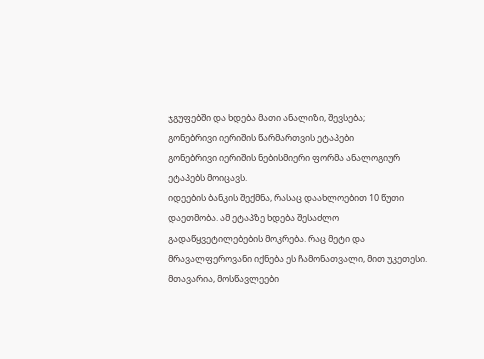ჯგუფებში და ხდება მათი ანალიზი, შევსება;
გონებრივი იერიშის წარმართვის ეტაპები
გონებრივი იერიშის ნებისმიერი ფორმა ანალოგიურ ეტაპებს მოიცავს.
იდეების ბანკის შექმნა, რასაც დაახლოებით 10 წუთი დაეთმობა. ამ ეტაპზე ხდება შესაძლო გადაწყვეტილებების მოკრება. რაც მეტი და მრავალფეროვანი იქნება ეს ჩამონათვალი, მით უკეთესი. მთავარია, მოსწავლეები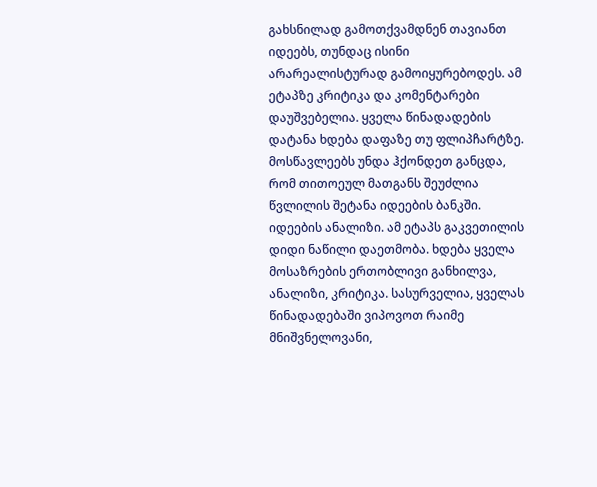გახსნილად გამოთქვამდნენ თავიანთ იდეებს, თუნდაც ისინი არარეალისტურად გამოიყურებოდეს. ამ ეტაპზე კრიტიკა და კომენტარები დაუშვებელია. ყველა წინადადების დატანა ხდება დაფაზე თუ ფლიპჩარტზე. მოსწავლეებს უნდა ჰქონდეთ განცდა, რომ თითოეულ მათგანს შეუძლია წვლილის შეტანა იდეების ბანკში.
იდეების ანალიზი. ამ ეტაპს გაკვეთილის დიდი ნაწილი დაეთმობა. ხდება ყველა მოსაზრების ერთობლივი განხილვა, ანალიზი, კრიტიკა. სასურველია, ყველას წინადადებაში ვიპოვოთ რაიმე მნიშვნელოვანი,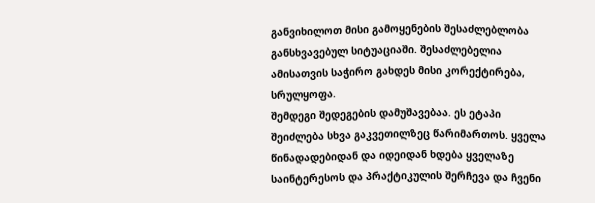განვიხილოთ მისი გამოყენების შესაძლებლობა განსხვავებულ სიტუაციაში. შესაძლებელია ამისათვის საჭირო გახდეს მისი კორექტირება, სრულყოფა.
შემდეგი შედეგების დამუშავებაა. ეს ეტაპი შეიძლება სხვა გაკვეთილზეც წარიმართოს. ყველა წინადადებიდან და იდეიდან ხდება ყველაზე საინტერესოს და პრაქტიკულის შერჩევა და ჩვენი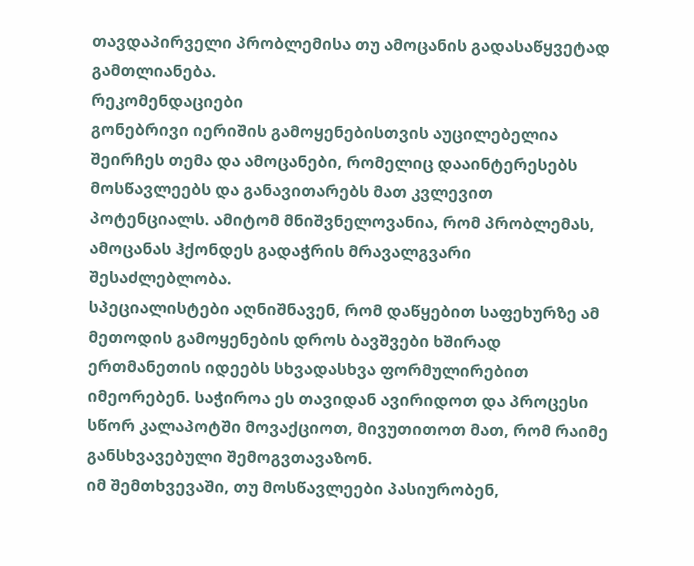თავდაპირველი პრობლემისა თუ ამოცანის გადასაწყვეტად გამთლიანება.
რეკომენდაციები
გონებრივი იერიშის გამოყენებისთვის აუცილებელია შეირჩეს თემა და ამოცანები, რომელიც დააინტერესებს მოსწავლეებს და განავითარებს მათ კვლევით პოტენციალს. ამიტომ მნიშვნელოვანია, რომ პრობლემას, ამოცანას ჰქონდეს გადაჭრის მრავალგვარი შესაძლებლობა.
სპეციალისტები აღნიშნავენ, რომ დაწყებით საფეხურზე ამ მეთოდის გამოყენების დროს ბავშვები ხშირად ერთმანეთის იდეებს სხვადასხვა ფორმულირებით იმეორებენ. საჭიროა ეს თავიდან ავირიდოთ და პროცესი სწორ კალაპოტში მოვაქციოთ, მივუთითოთ მათ, რომ რაიმე განსხვავებული შემოგვთავაზონ.
იმ შემთხვევაში, თუ მოსწავლეები პასიურობენ,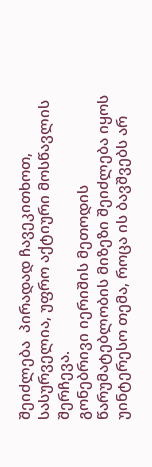შეიძლება  პირადად ჩავეკითხოთ, სასურველია, უფრო აქტიური მოსწავლის შერჩევა.
გონებრივი იერიშის მეთოდის წარუმატებლობის მიზეზი შეიძლება იყოს უინტერესო თემა, როცა ის ბავშვებს არ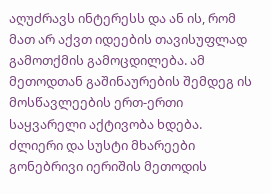აღუძრავს ინტერესს და ან ის, რომ მათ არ აქვთ იდეების თავისუფლად გამოთქმის გამოცდილება. ამ მეთოდთან გაშინაურების შემდეგ ის მოსწავლეების ერთ-ერთი საყვარელი აქტივობა ხდება.
ძლიერი და სუსტი მხარეები
გონებრივი იერიშის მეთოდის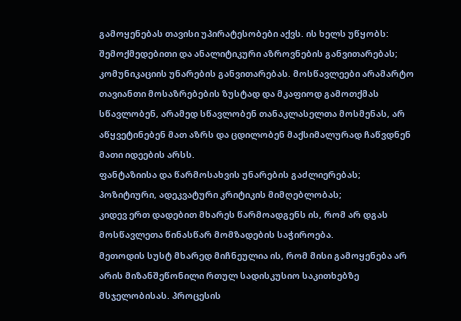გამოყენებას თავისი უპირატესობები აქვს. ის ხელს უწყობს:
შემოქმედებითი და ანალიტიკური აზროვნების განვითარებას;
კომუნიკაციის უნარების განვითარებას. მოსწავლეები არამარტო თავიანთი მოსაზრებების ზუსტად და მკაფიოდ გამოთქმას სწავლობენ, არამედ სწავლობენ თანაკლასელთა მოსმენას, არ აწყვეტინებენ მათ აზრს და ცდილობენ მაქსიმალურად ჩაწვდნენ მათი იდეების არსს.
ფანტაზიისა და წარმოსახვის უნარების გაძლიერებას;
პოზიტიური, ადეკვატური კრიტიკის მიმღებლობას;
კიდევ ერთ დადებით მხარეს წარმოადგენს ის, რომ არ დგას მოსწავლეთა წინასწარ მომზადების საჭიროება.
მეთოდის სუსტ მხარედ მიჩნეულია ის, რომ მისი გამოყენება არ არის მიზანშეწონილი რთულ სადისკუსიო საკითხებზე მსჯელობისას. პროცესის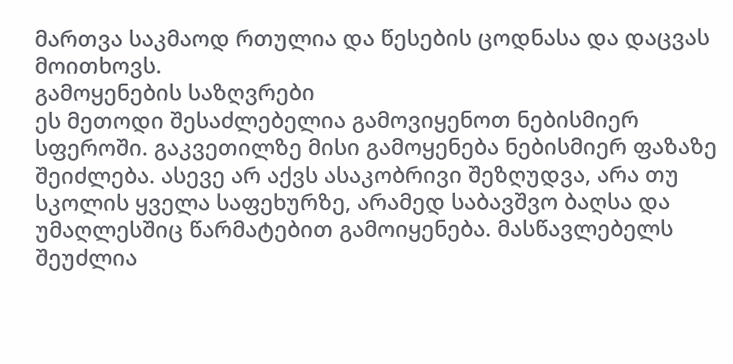მართვა საკმაოდ რთულია და წესების ცოდნასა და დაცვას მოითხოვს.
გამოყენების საზღვრები
ეს მეთოდი შესაძლებელია გამოვიყენოთ ნებისმიერ სფეროში. გაკვეთილზე მისი გამოყენება ნებისმიერ ფაზაზე შეიძლება. ასევე არ აქვს ასაკობრივი შეზღუდვა, არა თუ სკოლის ყველა საფეხურზე, არამედ საბავშვო ბაღსა და უმაღლესშიც წარმატებით გამოიყენება. მასწავლებელს შეუძლია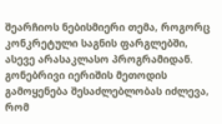შეარჩიოს ნებისმიერი თემა, როგორც კონკრეტული საგნის ფარგლებში, ასევე არასაკლასო პროგრამიდან.
გონებრივი იერიშის მეთოდის გამოყენება შესაძლებლობას იძლევა, რომ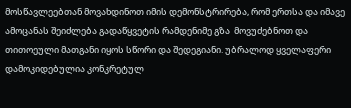მოსწავლეებთან მოვახდინოთ იმის დემონსტრირება, რომ ერთსა და იმავე ამოცანას შეიძლება გადაწყვეტის რამდენიმე გზა  მოვუძებნოთ და თითოეული მათგანი იყოს სწორი და შედეგიანი. უბრალოდ ყველაფერი დამოკიდებულია კონკრეტულ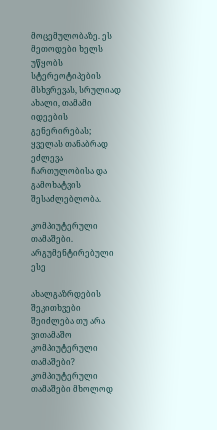მოცემულობაზე. ეს მეთოდები ხელს უწყობს სტერეოტიპების მსხვრევას, სრულიად ახალი, თამამი იდეების გენერირებას; ყველას თანაბრად ეძლევა ჩართულობისა და გამოხატვის შესაძლებლობა.

კომპიუტერული თამაშები. არგუმენტირებული ესე

ახალგაზრდების შეკითხვები
შეიძლება თუ არა ვითამაშო კომპიუტერული თამაშები?
კომპიუტერული თამაშები მხოლოდ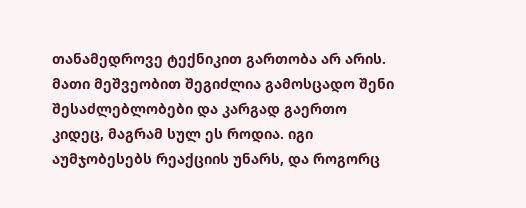თანამედროვე ტექნიკით გართობა არ არის. მათი მეშვეობით შეგიძლია გამოსცადო შენი შესაძლებლობები და კარგად გაერთო კიდეც, მაგრამ სულ ეს როდია. იგი აუმჯობესებს რეაქციის უნარს, და როგორც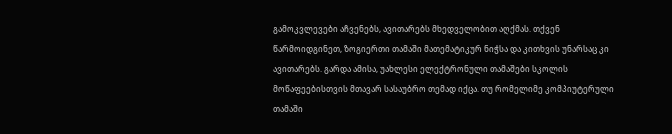გამოკვლევები აჩვენებს, ავითარებს მხედველობით აღქმას. თქვენ წარმოიდგინეთ, ზოგიერთი თამაში მათემატიკურ ნიჭსა და კითხვის უნარსაც კი ავითარებს. გარდა ამისა, უახლესი ელექტრონული თამაშები სკოლის მოწაფეებისთვის მთავარ სასაუბრო თემად იქცა. თუ რომელიმე კომპიუტერული თამაში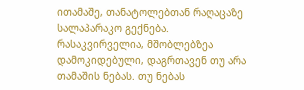ითამაშე, თანატოლებთან რაღაცაზე სალაპარაკო გექნება.
რასაკვირველია, მშობლებზეა დამოკიდებული, დაგრთავენ თუ არა თამაშის ნებას. თუ ნებას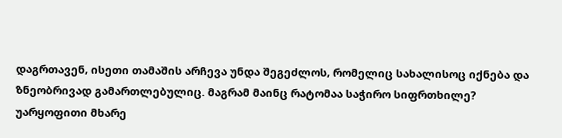დაგრთავენ, ისეთი თამაშის არჩევა უნდა შეგეძლოს, რომელიც სახალისოც იქნება და ზნეობრივად გამართლებულიც. მაგრამ მაინც რატომაა საჭირო სიფრთხილე?
უარყოფითი მხარე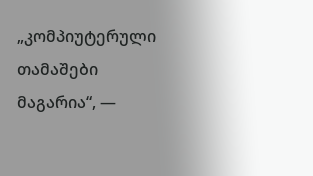„კომპიუტერული თამაშები მაგარია“, —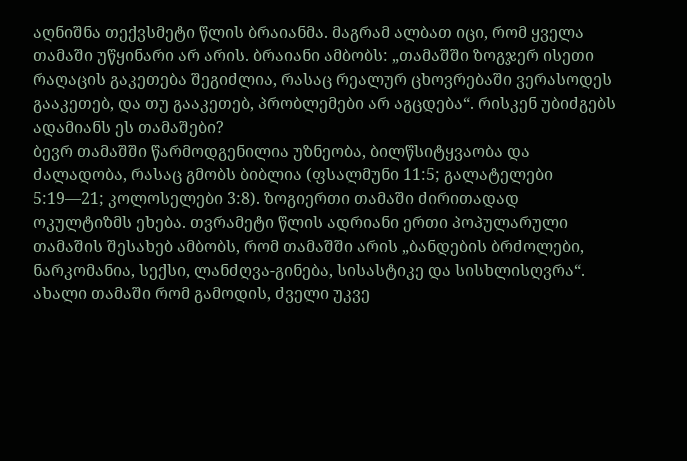აღნიშნა თექვსმეტი წლის ბრაიანმა. მაგრამ ალბათ იცი, რომ ყველა თამაში უწყინარი არ არის. ბრაიანი ამბობს: „თამაშში ზოგჯერ ისეთი რაღაცის გაკეთება შეგიძლია, რასაც რეალურ ცხოვრებაში ვერასოდეს გააკეთებ, და თუ გააკეთებ, პრობლემები არ აგცდება“. რისკენ უბიძგებს ადამიანს ეს თამაშები?
ბევრ თამაშში წარმოდგენილია უზნეობა, ბილწსიტყვაობა და ძალადობა, რასაც გმობს ბიბლია (ფსალმუნი 11:5; გალატელები 5:19—21; კოლოსელები 3:8). ზოგიერთი თამაში ძირითადად ოკულტიზმს ეხება. თვრამეტი წლის ადრიანი ერთი პოპულარული თამაშის შესახებ ამბობს, რომ თამაშში არის „ბანდების ბრძოლები, ნარკომანია, სექსი, ლანძღვა-გინება, სისასტიკე და სისხლისღვრა“. ახალი თამაში რომ გამოდის, ძველი უკვე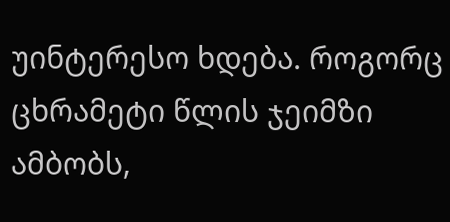უინტერესო ხდება. როგორც ცხრამეტი წლის ჯეიმზი ამბობს,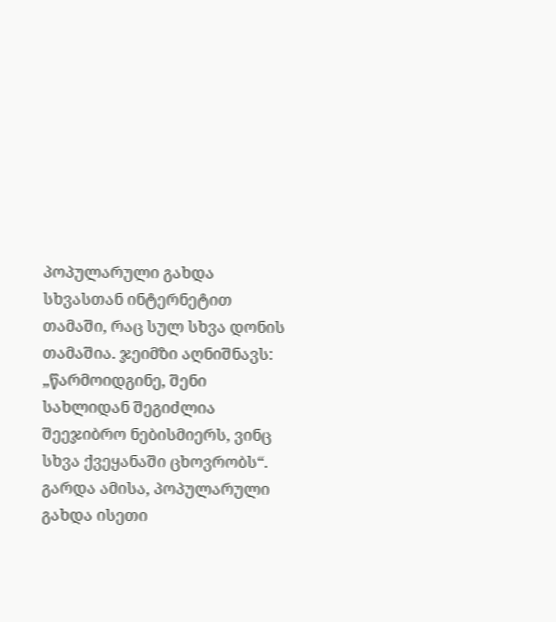პოპულარული გახდა სხვასთან ინტერნეტით თამაში, რაც სულ სხვა დონის თამაშია. ჯეიმზი აღნიშნავს: „წარმოიდგინე, შენი სახლიდან შეგიძლია შეეჯიბრო ნებისმიერს, ვინც სხვა ქვეყანაში ცხოვრობს“.
გარდა ამისა, პოპულარული გახდა ისეთი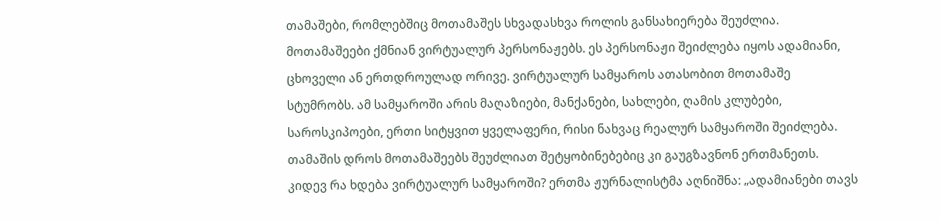თამაშები, რომლებშიც მოთამაშეს სხვადასხვა როლის განსახიერება შეუძლია. მოთამაშეები ქმნიან ვირტუალურ პერსონაჟებს. ეს პერსონაჟი შეიძლება იყოს ადამიანი, ცხოველი ან ერთდროულად ორივე. ვირტუალურ სამყაროს ათასობით მოთამაშე სტუმრობს. ამ სამყაროში არის მაღაზიები, მანქანები, სახლები, ღამის კლუბები, საროსკიპოები, ერთი სიტყვით ყველაფერი, რისი ნახვაც რეალურ სამყაროში შეიძლება. თამაშის დროს მოთამაშეებს შეუძლიათ შეტყობინებებიც კი გაუგზავნონ ერთმანეთს.
კიდევ რა ხდება ვირტუალურ სამყაროში? ერთმა ჟურნალისტმა აღნიშნა: „ადამიანები თავს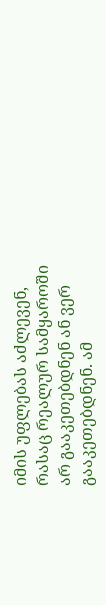იმის უფლებას აძლევენ, რასაც რეალურ სამყაროში არ გააკეთებდნენ ან ვერ გააკეთებდნენ. ამ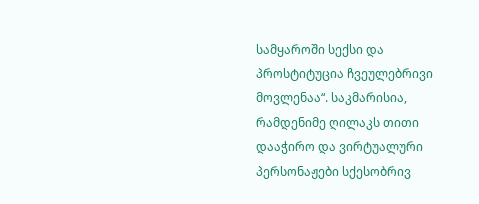სამყაროში სექსი და პროსტიტუცია ჩვეულებრივი მოვლენაა“. საკმარისია, რამდენიმე ღილაკს თითი დააჭირო და ვირტუალური პერსონაჟები სქესობრივ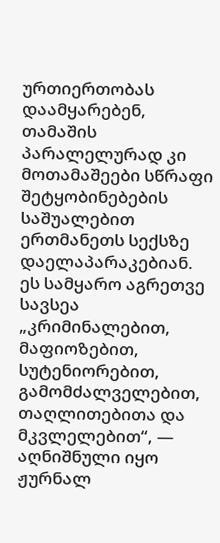ურთიერთობას დაამყარებენ, თამაშის პარალელურად კი მოთამაშეები სწრაფი შეტყობინებების საშუალებით ერთმანეთს სექსზე დაელაპარაკებიან. ეს სამყარო აგრეთვე სავსეა „კრიმინალებით, მაფიოზებით, სუტენიორებით, გამომძალველებით, თაღლითებითა და მკვლელებით“, — აღნიშნული იყო ჟურნალ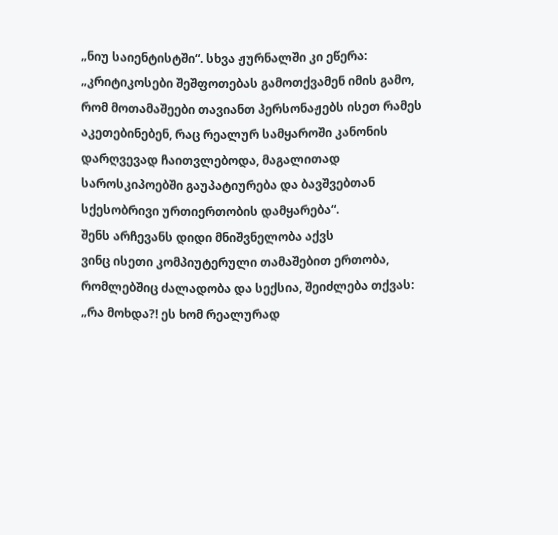„ნიუ საიენტისტში“. სხვა ჟურნალში კი ეწერა: „კრიტიკოსები შეშფოთებას გამოთქვამენ იმის გამო, რომ მოთამაშეები თავიანთ პერსონაჟებს ისეთ რამეს აკეთებინებენ, რაც რეალურ სამყაროში კანონის დარღვევად ჩაითვლებოდა, მაგალითად საროსკიპოებში გაუპატიურება და ბავშვებთან სქესობრივი ურთიერთობის დამყარება“.
შენს არჩევანს დიდი მნიშვნელობა აქვს
ვინც ისეთი კომპიუტერული თამაშებით ერთობა, რომლებშიც ძალადობა და სექსია, შეიძლება თქვას: „რა მოხდა?! ეს ხომ რეალურად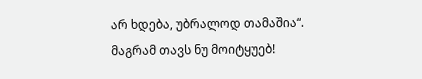არ ხდება, უბრალოდ თამაშია“. მაგრამ თავს ნუ მოიტყუებ!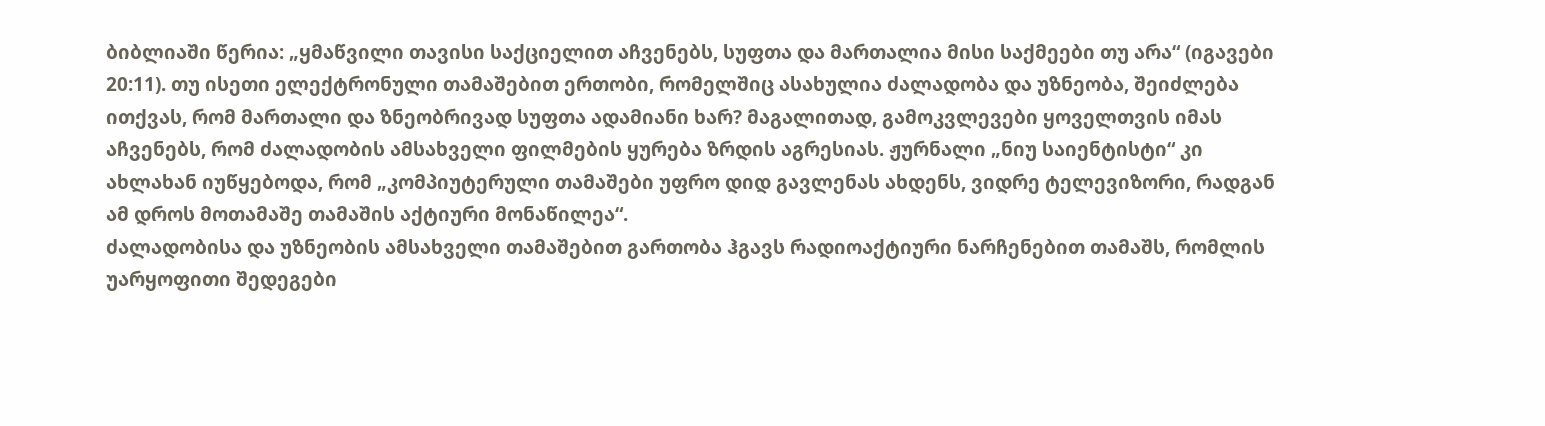ბიბლიაში წერია: „ყმაწვილი თავისი საქციელით აჩვენებს, სუფთა და მართალია მისი საქმეები თუ არა“ (იგავები 20:11). თუ ისეთი ელექტრონული თამაშებით ერთობი, რომელშიც ასახულია ძალადობა და უზნეობა, შეიძლება ითქვას, რომ მართალი და ზნეობრივად სუფთა ადამიანი ხარ? მაგალითად, გამოკვლევები ყოველთვის იმას აჩვენებს, რომ ძალადობის ამსახველი ფილმების ყურება ზრდის აგრესიას. ჟურნალი „ნიუ საიენტისტი“ კი ახლახან იუწყებოდა, რომ „კომპიუტერული თამაშები უფრო დიდ გავლენას ახდენს, ვიდრე ტელევიზორი, რადგან ამ დროს მოთამაშე თამაშის აქტიური მონაწილეა“.
ძალადობისა და უზნეობის ამსახველი თამაშებით გართობა ჰგავს რადიოაქტიური ნარჩენებით თამაშს, რომლის უარყოფითი შედეგები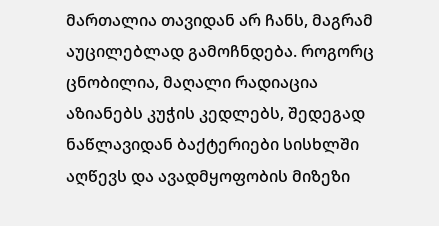მართალია თავიდან არ ჩანს, მაგრამ აუცილებლად გამოჩნდება. როგორც ცნობილია, მაღალი რადიაცია აზიანებს კუჭის კედლებს, შედეგად ნაწლავიდან ბაქტერიები სისხლში აღწევს და ავადმყოფობის მიზეზი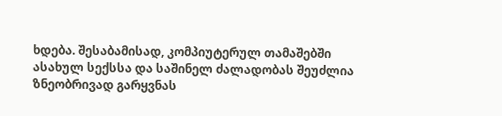ხდება. შესაბამისად, კომპიუტერულ თამაშებში ასახულ სექსსა და საშინელ ძალადობას შეუძლია ზნეობრივად გარყვნას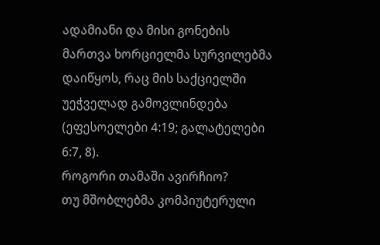ადამიანი და მისი გონების მართვა ხორციელმა სურვილებმა დაიწყოს, რაც მის საქციელში უეჭველად გამოვლინდება (ეფესოელები 4:19; გალატელები 6:7, 8).
როგორი თამაში ავირჩიო?
თუ მშობლებმა კომპიუტერული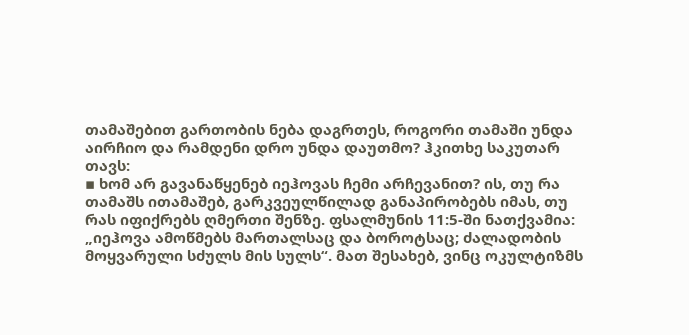თამაშებით გართობის ნება დაგრთეს, როგორი თამაში უნდა აირჩიო და რამდენი დრო უნდა დაუთმო? ჰკითხე საკუთარ თავს:
▪ ხომ არ გავანაწყენებ იეჰოვას ჩემი არჩევანით? ის, თუ რა თამაშს ითამაშებ, გარკვეულწილად განაპირობებს იმას, თუ რას იფიქრებს ღმერთი შენზე. ფსალმუნის 11:5-ში ნათქვამია: „იეჰოვა ამოწმებს მართალსაც და ბოროტსაც; ძალადობის მოყვარული სძულს მის სულს“. მათ შესახებ, ვინც ოკულტიზმს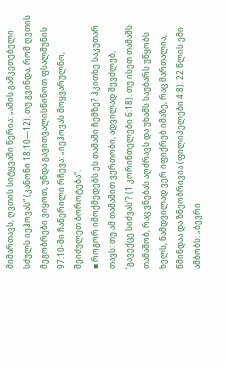მიმართავს, ღვთის სიტყვაში წერია: „ამის გამკეთებელი სძულს იეჰოვას“ (კანონი 18:10—12). თუ გვინდა, რომ ღვთის მეგობრები ვიყოთ, უნდა გავითვალისწინოთ ფსალმუნის 97:10-ში ჩაწერილი რჩევა: „იეჰოვას მოყვარულნო, შეიძულეთ ბოროტება“.
▪ როგორ იმოქმედებს ეს თამაში ჩემზე? ჰკითხე საკუთარ თავს: თუ ამ თამაშით ვერთობი, ადვილად შევძლებ, ‘გავექცე სიძვას’? (1 კორინთელები 6:18). თუ ისეთ თამაშს თამაშობ, რაც ვნებას აღძრავს და უხამს საუბარს უწყობს ხელს, ნამდვილად ვერ იფიქრებ იმაზე, რაც მართალია, წმინდაა და ზნეობრივია (ფილიპელები 4:8). 22 წლის ემი ამბობს: „ბევრი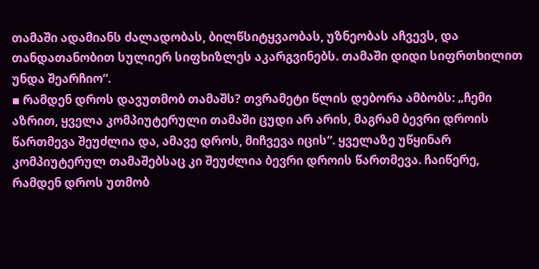თამაში ადამიანს ძალადობას, ბილწსიტყვაობას, უზნეობას აჩვევს, და თანდათანობით სულიერ სიფხიზლეს აკარგვინებს. თამაში დიდი სიფრთხილით უნდა შეარჩიო“.
▪ რამდენ დროს დავუთმობ თამაშს? თვრამეტი წლის დებორა ამბობს: „ჩემი აზრით, ყველა კომპიუტერული თამაში ცუდი არ არის, მაგრამ ბევრი დროის წართმევა შეუძლია და, ამავე დროს, მიჩვევა იცის“. ყველაზე უწყინარ კომპიუტერულ თამაშებსაც კი შეუძლია ბევრი დროის წართმევა. ჩაიწერე, რამდენ დროს უთმობ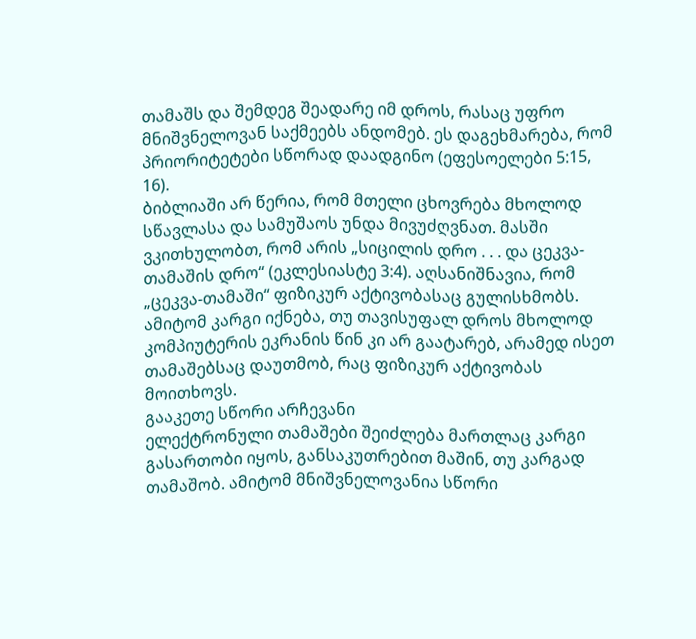თამაშს და შემდეგ შეადარე იმ დროს, რასაც უფრო მნიშვნელოვან საქმეებს ანდომებ. ეს დაგეხმარება, რომ პრიორიტეტები სწორად დაადგინო (ეფესოელები 5:15, 16).
ბიბლიაში არ წერია, რომ მთელი ცხოვრება მხოლოდ სწავლასა და სამუშაოს უნდა მივუძღვნათ. მასში ვკითხულობთ, რომ არის „სიცილის დრო . . . და ცეკვა-თამაშის დრო“ (ეკლესიასტე 3:4). აღსანიშნავია, რომ „ცეკვა-თამაში“ ფიზიკურ აქტივობასაც გულისხმობს. ამიტომ კარგი იქნება, თუ თავისუფალ დროს მხოლოდ კომპიუტერის ეკრანის წინ კი არ გაატარებ, არამედ ისეთ თამაშებსაც დაუთმობ, რაც ფიზიკურ აქტივობას მოითხოვს.
გააკეთე სწორი არჩევანი
ელექტრონული თამაშები შეიძლება მართლაც კარგი გასართობი იყოს, განსაკუთრებით მაშინ, თუ კარგად თამაშობ. ამიტომ მნიშვნელოვანია სწორი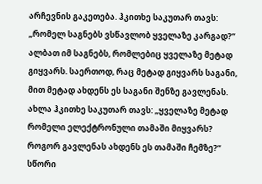არჩევნის გაკეთება. ჰკითხე საკუთარ თავს: „რომელ საგნებს ვსწავლობ ყველაზე კარგად?“ ალბათ იმ საგნებს, რომლებიც ყველაზე მეტად გიყვარს. საერთოდ, რაც მეტად გიყვარს საგანი, მით მეტად ახდენს ეს საგანი შენზე გავლენას. ახლა ჰკითხე საკუთარ თავს: „ყველაზე მეტად რომელი ელექტრონული თამაში მიყვარს? როგორ გავლენას ახდენს ეს თამაში ჩემზე?“
სწორი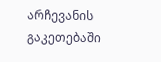არჩევანის გაკეთებაში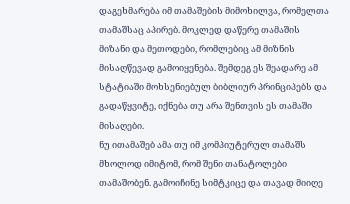დაგეხმარება იმ თამაშების მიმოხილვა, რომელთა თამაშსაც აპირებ. მოკლედ დაწერე თამაშის მიზანი და მეთოდები, რომლებიც ამ მიზნის მისაღწევად გამოიყენება. შემდეგ ეს შეადარე ამ სტატიაში მოხსენიებულ ბიბლიურ პრინციპებს და გადაწყვიტე, იქნება თუ არა შენთვის ეს თამაში მისაღები.
ნუ ითამაშებ ამა თუ იმ კომპიუტერულ თამაშს მხოლოდ იმიტომ, რომ შენი თანატოლები თამაშობენ. გამოიჩინე სიმტკიცე და თავად მიიღე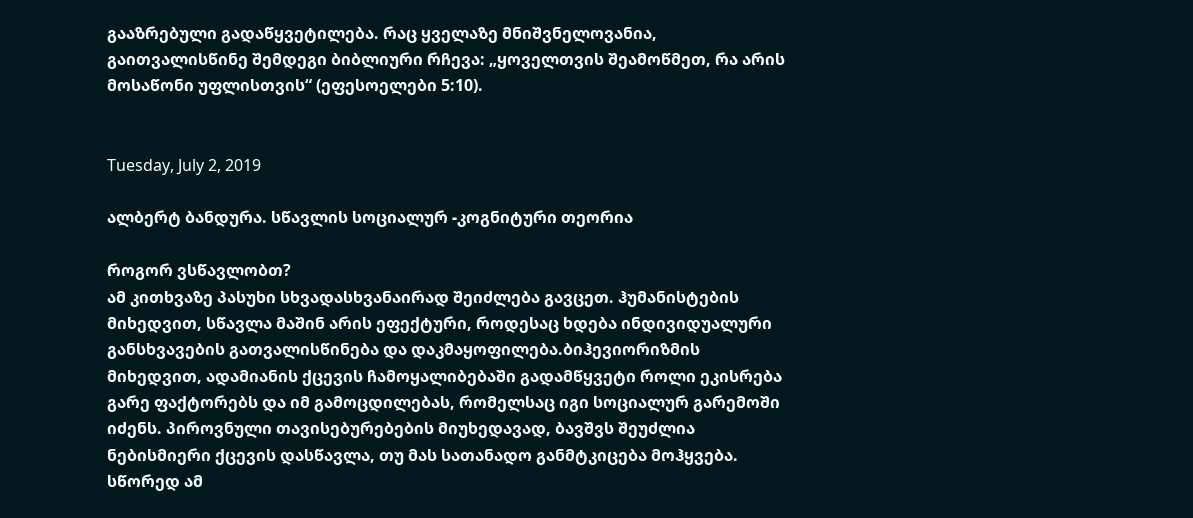გააზრებული გადაწყვეტილება. რაც ყველაზე მნიშვნელოვანია, გაითვალისწინე შემდეგი ბიბლიური რჩევა: „ყოველთვის შეამოწმეთ, რა არის მოსაწონი უფლისთვის“ (ეფესოელები 5:10).


Tuesday, July 2, 2019

ალბერტ ბანდურა. სწავლის სოციალურ -კოგნიტური თეორია

როგორ ვსწავლობთ?
ამ კითხვაზე პასუხი სხვადასხვანაირად შეიძლება გავცეთ. ჰუმანისტების მიხედვით, სწავლა მაშინ არის ეფექტური, როდესაც ხდება ინდივიდუალური განსხვავების გათვალისწინება და დაკმაყოფილება.ბიჰევიორიზმის მიხედვით, ადამიანის ქცევის ჩამოყალიბებაში გადამწყვეტი როლი ეკისრება გარე ფაქტორებს და იმ გამოცდილებას, რომელსაც იგი სოციალურ გარემოში იძენს. პიროვნული თავისებურებების მიუხედავად, ბავშვს შეუძლია ნებისმიერი ქცევის დასწავლა, თუ მას სათანადო განმტკიცება მოჰყვება. სწორედ ამ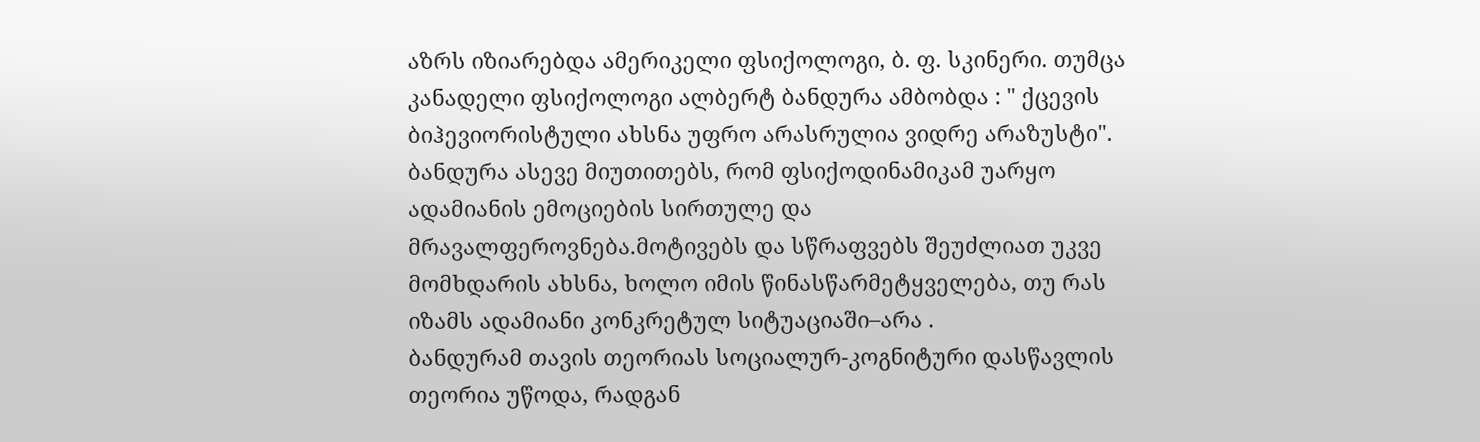აზრს იზიარებდა ამერიკელი ფსიქოლოგი, ბ. ფ. სკინერი. თუმცა კანადელი ფსიქოლოგი ალბერტ ბანდურა ამბობდა : " ქცევის ბიჰევიორისტული ახსნა უფრო არასრულია ვიდრე არაზუსტი". ბანდურა ასევე მიუთითებს, რომ ფსიქოდინამიკამ უარყო ადამიანის ემოციების სირთულე და მრავალფეროვნება.მოტივებს და სწრაფვებს შეუძლიათ უკვე მომხდარის ახსნა, ხოლო იმის წინასწარმეტყველება, თუ რას იზამს ადამიანი კონკრეტულ სიტუაციაში–არა .
ბანდურამ თავის თეორიას სოციალურ-კოგნიტური დასწავლის თეორია უწოდა, რადგან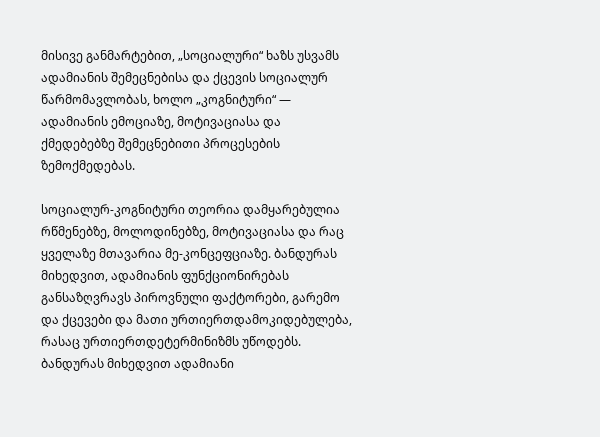მისივე განმარტებით, „სოციალური“ ხაზს უსვამს ადამიანის შემეცნებისა და ქცევის სოციალურ წარმომავლობას, ხოლო „კოგნიტური“ — ადამიანის ემოციაზე, მოტივაციასა და ქმედებებზე შემეცნებითი პროცესების ზემოქმედებას.

სოციალურ-კოგნიტური თეორია დამყარებულია რწმენებზე, მოლოდინებზე, მოტივაციასა და რაც ყველაზე მთავარია მე-კონცეფციაზე. ბანდურას მიხედვით, ადამიანის ფუნქციონირებას განსაზღვრავს პიროვნული ფაქტორები, გარემო და ქცევები და მათი ურთიერთდამოკიდებულება, რასაც ურთიერთდეტერმინიზმს უწოდებს.
ბანდურას მიხედვით ადამიანი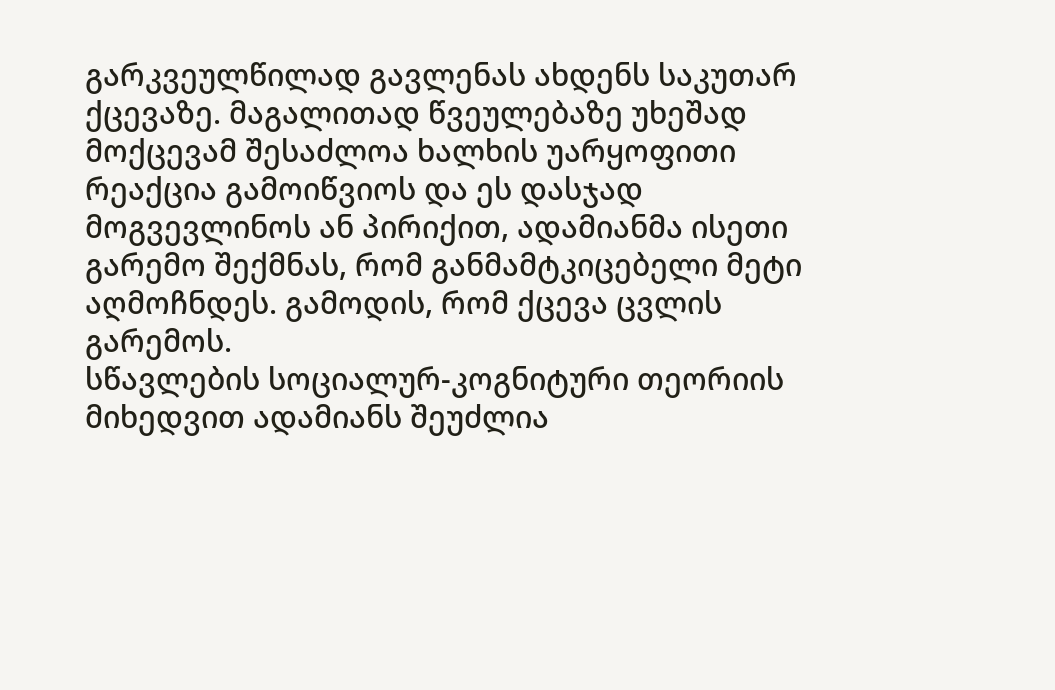გარკვეულწილად გავლენას ახდენს საკუთარ ქცევაზე. მაგალითად წვეულებაზე უხეშად მოქცევამ შესაძლოა ხალხის უარყოფითი რეაქცია გამოიწვიოს და ეს დასჯად მოგვევლინოს ან პირიქით, ადამიანმა ისეთი გარემო შექმნას, რომ განმამტკიცებელი მეტი აღმოჩნდეს. გამოდის, რომ ქცევა ცვლის გარემოს.
სწავლების სოციალურ-კოგნიტური თეორიის მიხედვით ადამიანს შეუძლია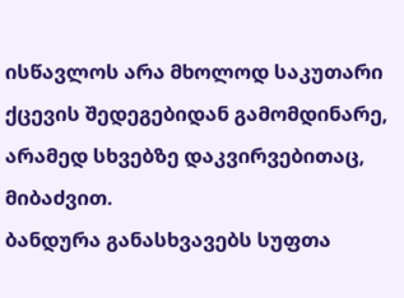ისწავლოს არა მხოლოდ საკუთარი ქცევის შედეგებიდან გამომდინარე, არამედ სხვებზე დაკვირვებითაც, მიბაძვით.
ბანდურა განასხვავებს სუფთა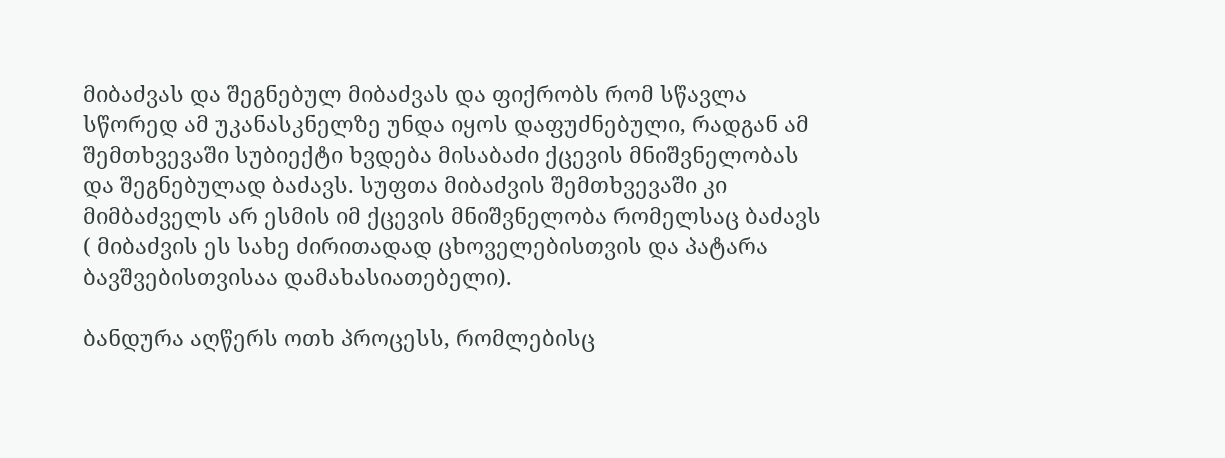მიბაძვას და შეგნებულ მიბაძვას და ფიქრობს რომ სწავლა სწორედ ამ უკანასკნელზე უნდა იყოს დაფუძნებული, რადგან ამ შემთხვევაში სუბიექტი ხვდება მისაბაძი ქცევის მნიშვნელობას და შეგნებულად ბაძავს. სუფთა მიბაძვის შემთხვევაში კი მიმბაძველს არ ესმის იმ ქცევის მნიშვნელობა რომელსაც ბაძავს ( მიბაძვის ეს სახე ძირითადად ცხოველებისთვის და პატარა ბავშვებისთვისაა დამახასიათებელი).

ბანდურა აღწერს ოთხ პროცესს, რომლებისც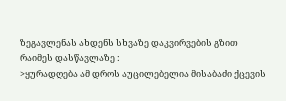ზეგავლენას ახდენს სხვაზე დაკვირვების გზით რაიმეს დასწავლაზე :
>ყურადღება ამ დროს აუცილებელია მისაბაძი ქცევის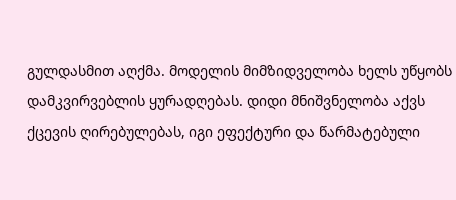გულდასმით აღქმა. მოდელის მიმზიდველობა ხელს უწყობს დამკვირვებლის ყურადღებას. დიდი მნიშვნელობა აქვს ქცევის ღირებულებას, იგი ეფექტური და წარმატებული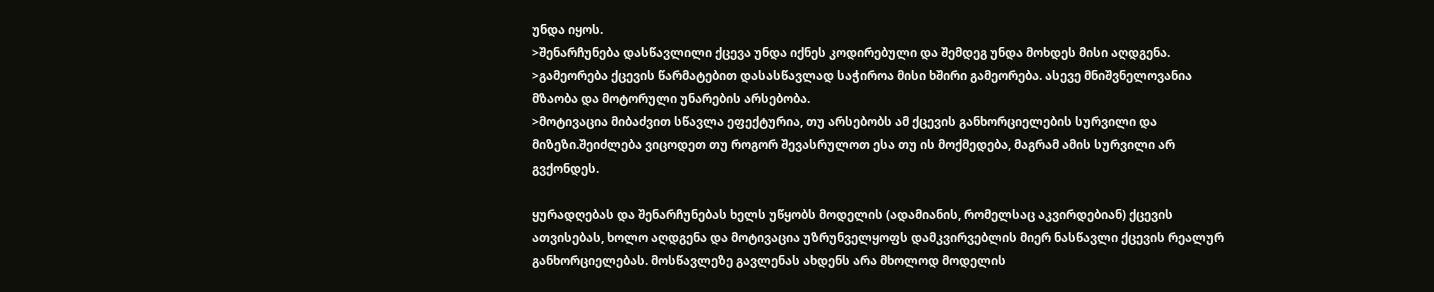უნდა იყოს.
>შენარჩუნება დასწავლილი ქცევა უნდა იქნეს კოდირებული და შემდეგ უნდა მოხდეს მისი აღდგენა.
>გამეორება ქცევის წარმატებით დასასწავლად საჭიროა მისი ხშირი გამეორება. ასევე მნიშვნელოვანია მზაობა და მოტორული უნარების არსებობა.
>მოტივაცია მიბაძვით სწავლა ეფექტურია, თუ არსებობს ამ ქცევის განხორციელების სურვილი და მიზეზი.შეიძლება ვიცოდეთ თუ როგორ შევასრულოთ ესა თუ ის მოქმედება, მაგრამ ამის სურვილი არ გვქონდეს.

ყურადღებას და შენარჩუნებას ხელს უწყობს მოდელის (ადამიანის, რომელსაც აკვირდებიან) ქცევის ათვისებას, ხოლო აღდგენა და მოტივაცია უზრუნველყოფს დამკვირვებლის მიერ ნასწავლი ქცევის რეალურ განხორციელებას. მოსწავლეზე გავლენას ახდენს არა მხოლოდ მოდელის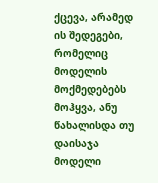ქცევა, არამედ ის შედეგები, რომელიც მოდელის მოქმედებებს მოჰყვა, ანუ წახალისდა თუ დაისაჯა მოდელი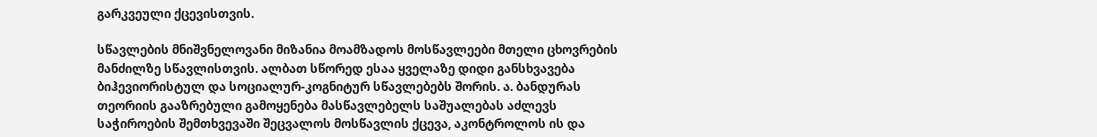გარკვეული ქცევისთვის.

სწავლების მნიშვნელოვანი მიზანია მოამზადოს მოსწავლეები მთელი ცხოვრების მანძილზე სწავლისთვის. ალბათ სწორედ ესაა ყველაზე დიდი განსხვავება ბიჰევიორისტულ და სოციალურ-კოგნიტურ სწავლებებს შორის. ა. ბანდურას თეორიის გააზრებული გამოყენება მასწავლებელს საშუალებას აძლევს საჭიროების შემთხვევაში შეცვალოს მოსწავლის ქცევა, აკონტროლოს ის და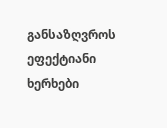განსაზღვროს ეფექტიანი ხერხები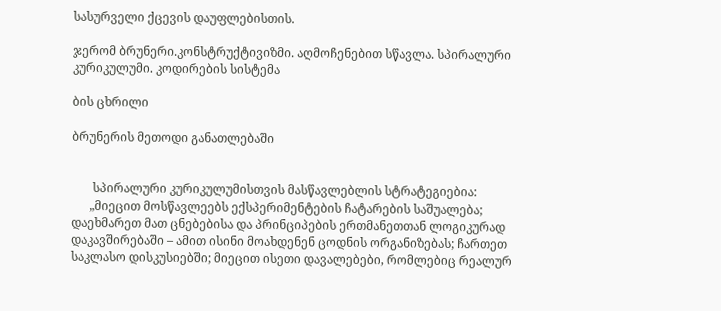სასურველი ქცევის დაუფლებისთის.

ჯერომ ბრუნერი.კონსტრუქტივიზმი. აღმოჩენებით სწავლა. სპირალური კურიკულუმი. კოდირების სისტემა

ბის ცხრილი

ბრუნერის მეთოდი განათლებაში


       სპირალური კურიკულუმისთვის მასწავლებლის სტრატეგიებია:
      „მიეცით მოსწავლეებს ექსპერიმენტების ჩატარების საშუალება; დაეხმარეთ მათ ცნებებისა და პრინციპების ერთმანეთთან ლოგიკურად დაკავშირებაში – ამით ისინი მოახდენენ ცოდნის ორგანიზებას; ჩართეთ საკლასო დისკუსიებში; მიეცით ისეთი დავალებები, რომლებიც რეალურ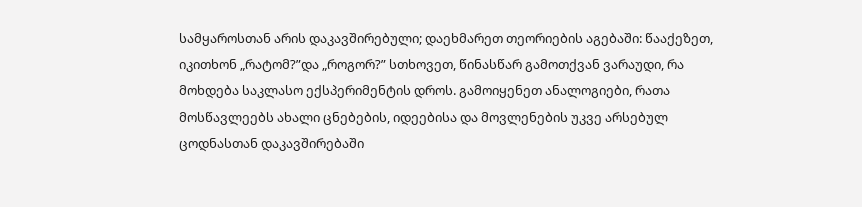სამყაროსთან არის დაკავშირებული; დაეხმარეთ თეორიების აგებაში: წააქეზეთ, იკითხონ „რატომ?”და „როგორ?” სთხოვეთ, წინასწარ გამოთქვან ვარაუდი, რა მოხდება საკლასო ექსპერიმენტის დროს. გამოიყენეთ ანალოგიები, რათა მოსწავლეებს ახალი ცნებების, იდეებისა და მოვლენების უკვე არსებულ ცოდნასთან დაკავშირებაში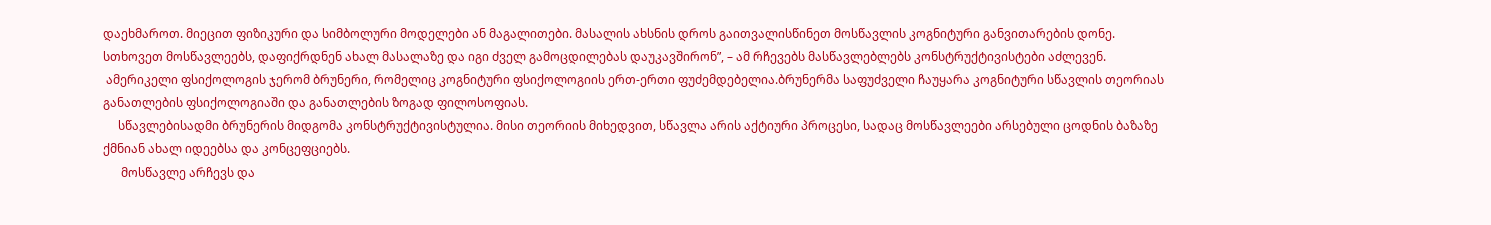დაეხმაროთ. მიეცით ფიზიკური და სიმბოლური მოდელები ან მაგალითები. მასალის ახსნის დროს გაითვალისწინეთ მოსწავლის კოგნიტური განვითარების დონე. სთხოვეთ მოსწავლეებს, დაფიქრდნენ ახალ მასალაზე და იგი ძველ გამოცდილებას დაუკავშირონ”, – ამ რჩევებს მასწავლებლებს კონსტრუქტივისტები აძლევენ.
 ამერიკელი ფსიქოლოგის ჯერომ ბრუნერი, რომელიც კოგნიტური ფსიქოლოგიის ერთ-ერთი ფუძემდებელია.ბრუნერმა საფუძველი ჩაუყარა კოგნიტური სწავლის თეორიას განათლების ფსიქოლოგიაში და განათლების ზოგად ფილოსოფიას.
     სწავლებისადმი ბრუნერის მიდგომა კონსტრუქტივისტულია. მისი თეორიის მიხედვით, სწავლა არის აქტიური პროცესი, სადაც მოსწავლეები არსებული ცოდნის ბაზაზე ქმნიან ახალ იდეებსა და კონცეფციებს.
      მოსწავლე არჩევს და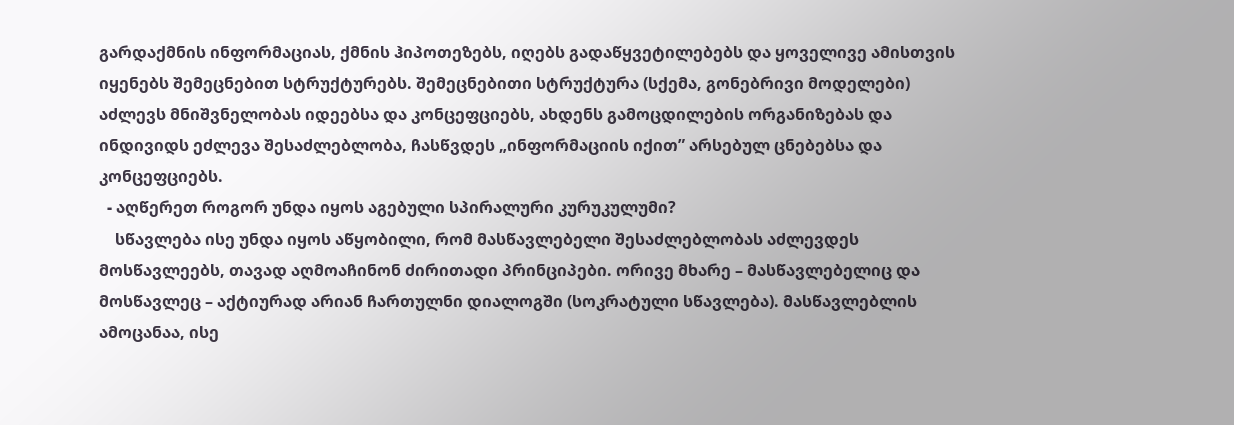გარდაქმნის ინფორმაციას, ქმნის ჰიპოთეზებს, იღებს გადაწყვეტილებებს და ყოველივე ამისთვის იყენებს შემეცნებით სტრუქტურებს. შემეცნებითი სტრუქტურა (სქემა, გონებრივი მოდელები) აძლევს მნიშვნელობას იდეებსა და კონცეფციებს, ახდენს გამოცდილების ორგანიზებას და ინდივიდს ეძლევა შესაძლებლობა, ჩასწვდეს „ინფორმაციის იქით” არსებულ ცნებებსა და კონცეფციებს.
  - აღწერეთ როგორ უნდა იყოს აგებული სპირალური კურუკულუმი?
    სწავლება ისე უნდა იყოს აწყობილი, რომ მასწავლებელი შესაძლებლობას აძლევდეს მოსწავლეებს, თავად აღმოაჩინონ ძირითადი პრინციპები. ორივე მხარე – მასწავლებელიც და მოსწავლეც – აქტიურად არიან ჩართულნი დიალოგში (სოკრატული სწავლება). მასწავლებლის ამოცანაა, ისე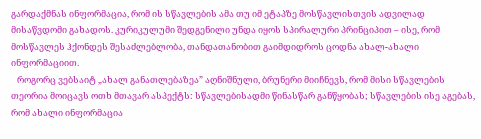გარდაქმნას ინფორმაცია, რომ ის სწავლების ამა თუ იმ ეტაპზე მოსწავლისთვის ადვილად მისაწვდომი გახადოს. კურიკულუმი შედგენილი უნდა იყოს სპირალური პრინციპით – ისე, რომ მოსწავლეს ჰქონდეს შესაძლებლობა, თანდათანობით გაიმდიდროს ცოდნა ახალ-ახალი ინფორმაციით.
   როგორც ვებსაიტ „ახალ განათლებაზეა” აღნიშნული, ბრუნერი მიიჩნევს, რომ მისი სწავლების თეორია მოიცავს ოთხ მთავარ ასპექტს: სწავლებისადმი წინასწარ განწყობას; სწავლების ისე აგებას, რომ ახალი ინფორმაცია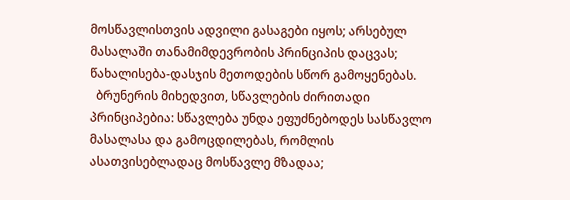მოსწავლისთვის ადვილი გასაგები იყოს; არსებულ მასალაში თანამიმდევრობის პრინციპის დაცვას; წახალისება-დასჯის მეთოდების სწორ გამოყენებას.
  ბრუნერის მიხედვით, სწავლების ძირითადი პრინციპებია: სწავლება უნდა ეფუძნებოდეს სასწავლო მასალასა და გამოცდილებას, რომლის ასათვისებლადაც მოსწავლე მზადაა;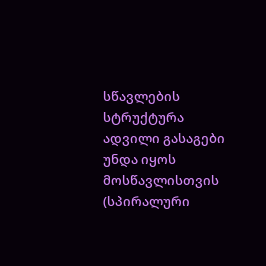სწავლების სტრუქტურა ადვილი გასაგები უნდა იყოს მოსწავლისთვის (სპირალური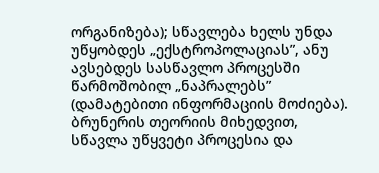ორგანიზება); სწავლება ხელს უნდა უწყობდეს „ექსტროპოლაციას”, ანუ ავსებდეს სასწავლო პროცესში წარმოშობილ „ნაპრალებს” (დამატებითი ინფორმაციის მოძიება).
ბრუნერის თეორიის მიხედვით, სწავლა უწყვეტი პროცესია და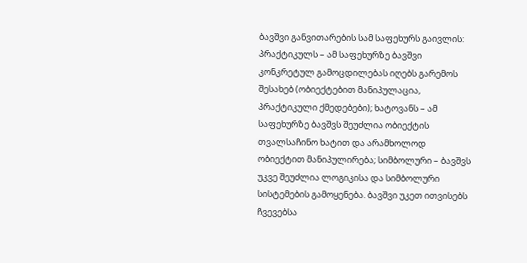ბავშვი განვითარების სამ საფეხურს გაივლის: პრაქტიკულს – ამ საფეხურზე ბავშვი კონკრეტულ გამოცდილებას იღებს გარემოს შესახებ (ობიექტებით მანიპულაცია, პრაქტიკული ქმედებები); ხატოვანს – ამ საფეხურზე ბავშვს შეუძლია ობიექტის თვალსაჩინო ხატით და არამხოლოდ ობიექტით მანიპულირება; სიმბოლური – ბავშვს უკვე შეუძლია ლოგიკისა და სიმბოლური სისტემების გამოყენება. ბავშვი უკეთ ითვისებს ჩვევებსა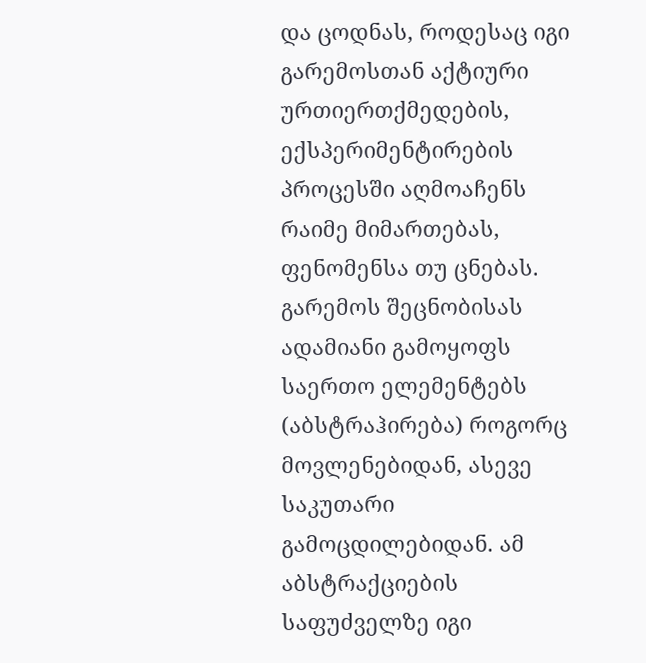და ცოდნას, როდესაც იგი გარემოსთან აქტიური ურთიერთქმედების, ექსპერიმენტირების პროცესში აღმოაჩენს რაიმე მიმართებას, ფენომენსა თუ ცნებას.
გარემოს შეცნობისას ადამიანი გამოყოფს საერთო ელემენტებს (აბსტრაჰირება) როგორც მოვლენებიდან, ასევე საკუთარი გამოცდილებიდან. ამ აბსტრაქციების საფუძველზე იგი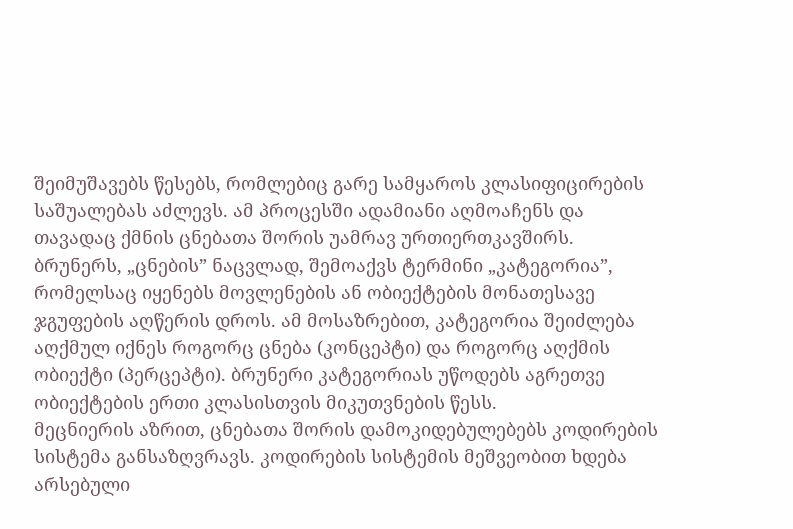შეიმუშავებს წესებს, რომლებიც გარე სამყაროს კლასიფიცირების საშუალებას აძლევს. ამ პროცესში ადამიანი აღმოაჩენს და თავადაც ქმნის ცნებათა შორის უამრავ ურთიერთკავშირს. ბრუნერს, „ცნების” ნაცვლად, შემოაქვს ტერმინი „კატეგორია”, რომელსაც იყენებს მოვლენების ან ობიექტების მონათესავე ჯგუფების აღწერის დროს. ამ მოსაზრებით, კატეგორია შეიძლება აღქმულ იქნეს როგორც ცნება (კონცეპტი) და როგორც აღქმის ობიექტი (პერცეპტი). ბრუნერი კატეგორიას უწოდებს აგრეთვე ობიექტების ერთი კლასისთვის მიკუთვნების წესს.
მეცნიერის აზრით, ცნებათა შორის დამოკიდებულებებს კოდირების სისტემა განსაზღვრავს. კოდირების სისტემის მეშვეობით ხდება არსებული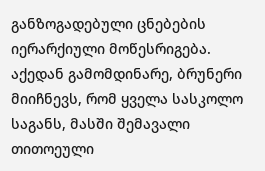განზოგადებული ცნებების იერარქიული მოწესრიგება.
აქედან გამომდინარე, ბრუნერი მიიჩნევს, რომ ყველა სასკოლო საგანს, მასში შემავალი თითოეული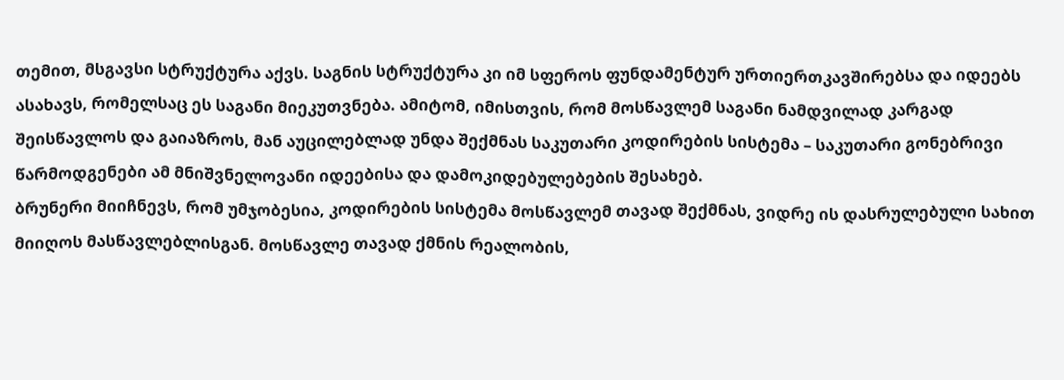თემით, მსგავსი სტრუქტურა აქვს. საგნის სტრუქტურა კი იმ სფეროს ფუნდამენტურ ურთიერთკავშირებსა და იდეებს ასახავს, რომელსაც ეს საგანი მიეკუთვნება. ამიტომ, იმისთვის, რომ მოსწავლემ საგანი ნამდვილად კარგად შეისწავლოს და გაიაზროს, მან აუცილებლად უნდა შექმნას საკუთარი კოდირების სისტემა – საკუთარი გონებრივი წარმოდგენები ამ მნიშვნელოვანი იდეებისა და დამოკიდებულებების შესახებ.
ბრუნერი მიიჩნევს, რომ უმჯობესია, კოდირების სისტემა მოსწავლემ თავად შექმნას, ვიდრე ის დასრულებული სახით მიიღოს მასწავლებლისგან. მოსწავლე თავად ქმნის რეალობის,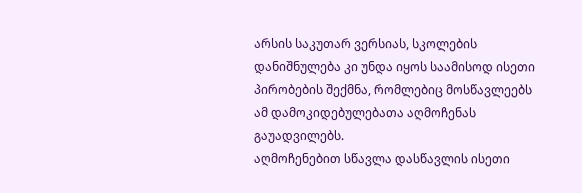არსის საკუთარ ვერსიას, სკოლების დანიშნულება კი უნდა იყოს საამისოდ ისეთი პირობების შექმნა, რომლებიც მოსწავლეებს ამ დამოკიდებულებათა აღმოჩენას გაუადვილებს.
აღმოჩენებით სწავლა დასწავლის ისეთი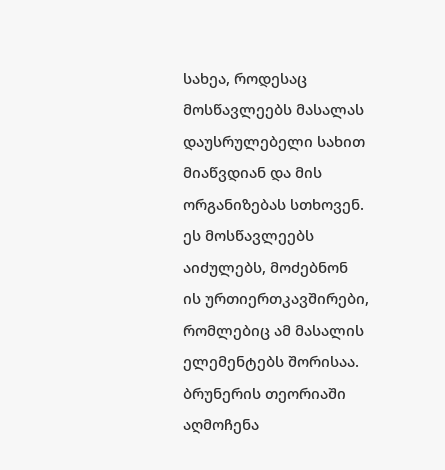სახეა, როდესაც მოსწავლეებს მასალას დაუსრულებელი სახით მიაწვდიან და მის ორგანიზებას სთხოვენ. ეს მოსწავლეებს აიძულებს, მოძებნონ ის ურთიერთკავშირები, რომლებიც ამ მასალის ელემენტებს შორისაა. ბრუნერის თეორიაში აღმოჩენა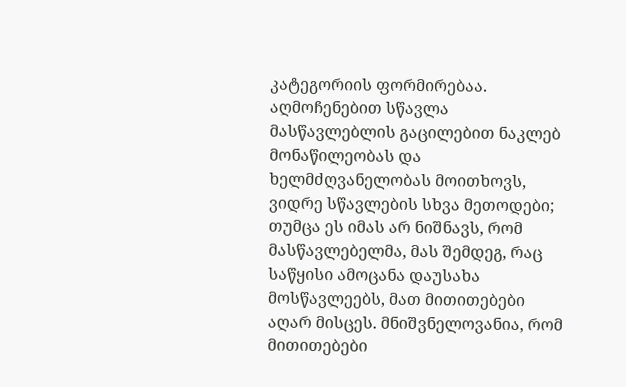კატეგორიის ფორმირებაა.
აღმოჩენებით სწავლა მასწავლებლის გაცილებით ნაკლებ მონაწილეობას და ხელმძღვანელობას მოითხოვს, ვიდრე სწავლების სხვა მეთოდები; თუმცა ეს იმას არ ნიშნავს, რომ მასწავლებელმა, მას შემდეგ, რაც საწყისი ამოცანა დაუსახა მოსწავლეებს, მათ მითითებები აღარ მისცეს. მნიშვნელოვანია, რომ მითითებები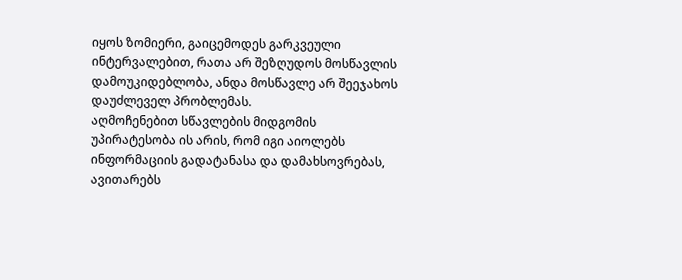იყოს ზომიერი, გაიცემოდეს გარკვეული ინტერვალებით, რათა არ შეზღუდოს მოსწავლის დამოუკიდებლობა, ანდა მოსწავლე არ შეეჯახოს დაუძლეველ პრობლემას.
აღმოჩენებით სწავლების მიდგომის უპირატესობა ის არის, რომ იგი აიოლებს ინფორმაციის გადატანასა და დამახსოვრებას, ავითარებს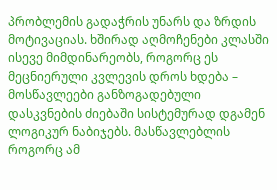პრობლემის გადაჭრის უნარს და ზრდის მოტივაციას. ხშირად აღმოჩენები კლასში ისევე მიმდინარეობს, როგორც ეს მეცნიერული კვლევის დროს ხდება – მოსწავლეები განზოგადებული დასკვნების ძიებაში სისტემურად დგამენ ლოგიკურ ნაბიჯებს. მასწავლებლის როგორც ამ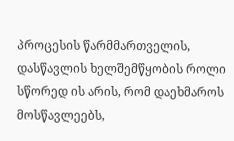პროცესის წარმმართველის, დასწავლის ხელშემწყობის როლი სწორედ ის არის, რომ დაეხმაროს მოსწავლეებს,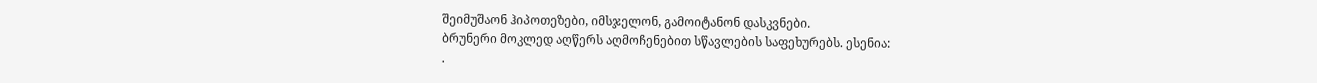შეიმუშაონ ჰიპოთეზები, იმსჯელონ, გამოიტანონ დასკვნები.
ბრუნერი მოკლედ აღწერს აღმოჩენებით სწავლების საფეხურებს. ესენია:
.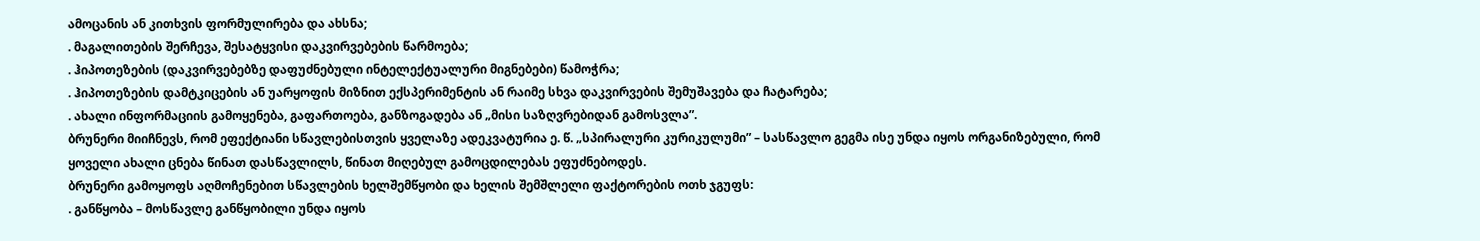ამოცანის ან კითხვის ფორმულირება და ახსნა;
. მაგალითების შერჩევა, შესატყვისი დაკვირვებების წარმოება;
. ჰიპოთეზების (დაკვირვებებზე დაფუძნებული ინტელექტუალური მიგნებები) წამოჭრა;
. ჰიპოთეზების დამტკიცების ან უარყოფის მიზნით ექსპერიმენტის ან რაიმე სხვა დაკვირვების შემუშავება და ჩატარება;
. ახალი ინფორმაციის გამოყენება, გაფართოება, განზოგადება ან „მისი საზღვრებიდან გამოსვლა”.
ბრუნერი მიიჩნევს, რომ ეფექტიანი სწავლებისთვის ყველაზე ადეკვატურია ე. წ. „სპირალური კურიკულუმი” – სასწავლო გეგმა ისე უნდა იყოს ორგანიზებული, რომ ყოველი ახალი ცნება წინათ დასწავლილს, წინათ მიღებულ გამოცდილებას ეფუძნებოდეს.
ბრუნერი გამოყოფს აღმოჩენებით სწავლების ხელშემწყობი და ხელის შემშლელი ფაქტორების ოთხ ჯგუფს:
. განწყობა – მოსწავლე განწყობილი უნდა იყოს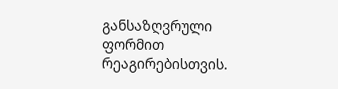განსაზღვრული ფორმით რეაგირებისთვის.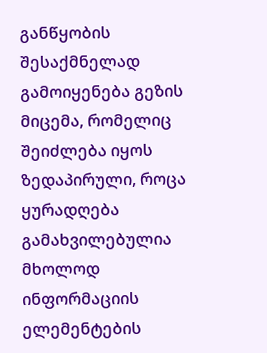განწყობის შესაქმნელად გამოიყენება გეზის მიცემა, რომელიც შეიძლება იყოს ზედაპირული, როცა ყურადღება გამახვილებულია მხოლოდ ინფორმაციის ელემენტების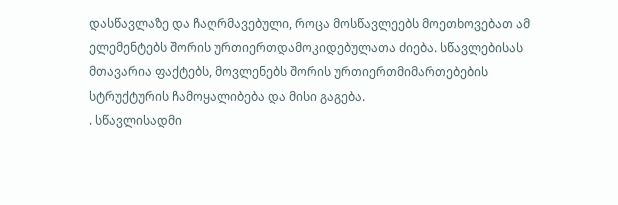დასწავლაზე და ჩაღრმავებული, როცა მოსწავლეებს მოეთხოვებათ ამ ელემენტებს შორის ურთიერთდამოკიდებულათა ძიება. სწავლებისას მთავარია ფაქტებს, მოვლენებს შორის ურთიერთმიმართებების სტრუქტურის ჩამოყალიბება და მისი გაგება.
. სწავლისადმი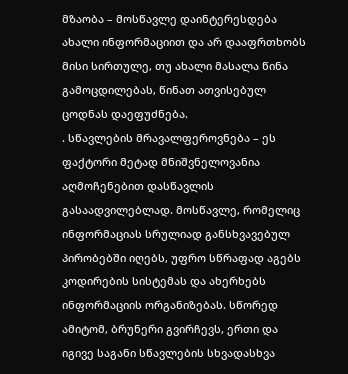მზაობა – მოსწავლე დაინტერესდება ახალი ინფორმაციით და არ დააფრთხობს მისი სირთულე, თუ ახალი მასალა წინა გამოცდილებას, წინათ ათვისებულ ცოდნას დაეფუძნება.
. სწავლების მრავალფეროვნება – ეს ფაქტორი მეტად მნიშვნელოვანია აღმოჩენებით დასწავლის გასაადვილებლად. მოსწავლე, რომელიც ინფორმაციას სრულიად განსხვავებულ პირობებში იღებს, უფრო სწრაფად აგებს კოდირების სისტემას და ახერხებს ინფორმაციის ორგანიზებას. სწორედ ამიტომ, ბრუნერი გვირჩევს, ერთი და იგივე საგანი სწავლების სხვადასხვა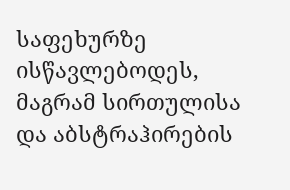საფეხურზე ისწავლებოდეს, მაგრამ სირთულისა და აბსტრაჰირების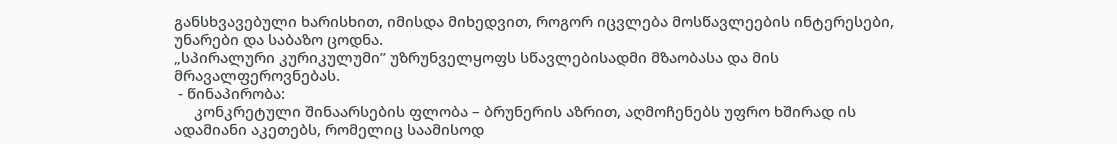განსხვავებული ხარისხით, იმისდა მიხედვით, როგორ იცვლება მოსწავლეების ინტერესები, უნარები და საბაზო ცოდნა.
„სპირალური კურიკულუმი” უზრუნველყოფს სწავლებისადმი მზაობასა და მის მრავალფეროვნებას.
 - წინაპირობა:
     კონკრეტული შინაარსების ფლობა – ბრუნერის აზრით, აღმოჩენებს უფრო ხშირად ის ადამიანი აკეთებს, რომელიც საამისოდ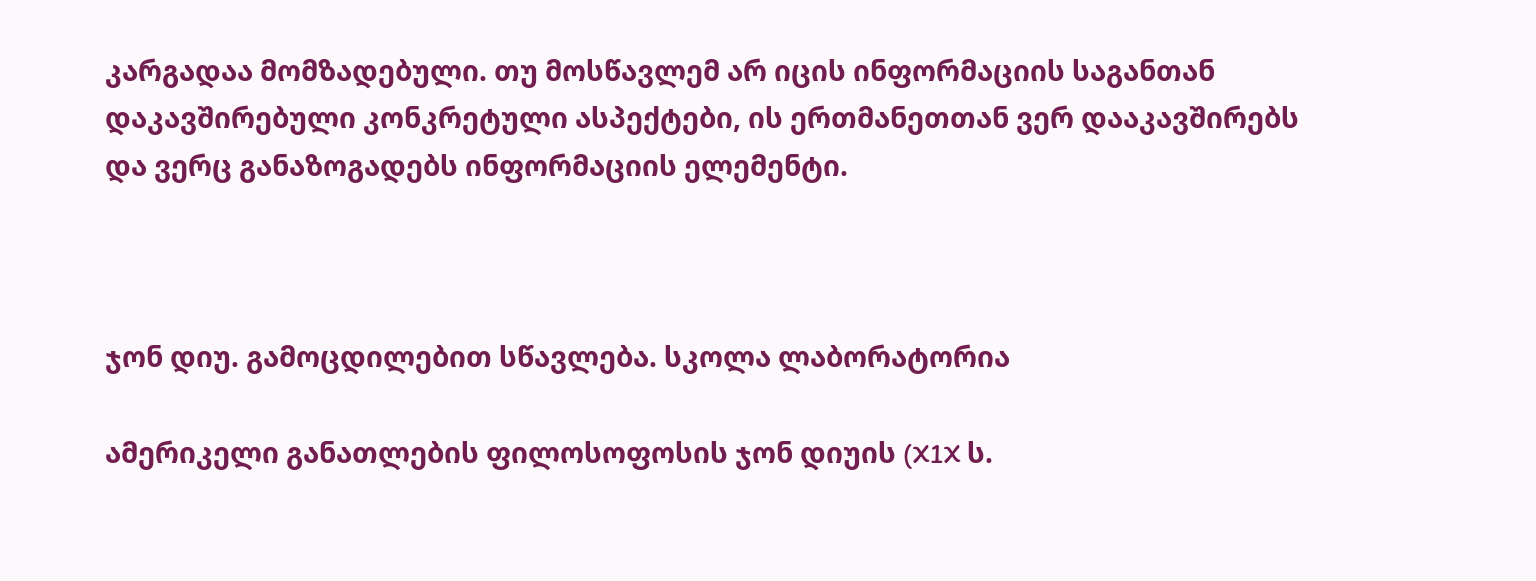კარგადაა მომზადებული. თუ მოსწავლემ არ იცის ინფორმაციის საგანთან დაკავშირებული კონკრეტული ასპექტები, ის ერთმანეთთან ვერ დააკავშირებს და ვერც განაზოგადებს ინფორმაციის ელემენტი.



ჯონ დიუ. გამოცდილებით სწავლება. სკოლა ლაბორატორია

ამერიკელი განათლების ფილოსოფოსის ჯონ დიუის (X1X ს.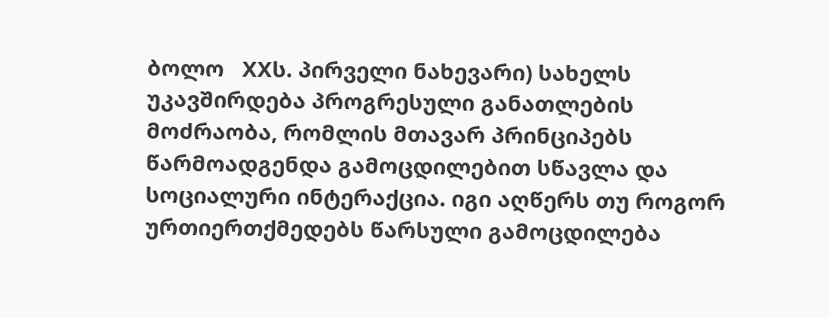ბოლო   XXს. პირველი ნახევარი) სახელს უკავშირდება პროგრესული განათლების მოძრაობა, რომლის მთავარ პრინციპებს წარმოადგენდა გამოცდილებით სწავლა და   სოციალური ინტერაქცია. იგი აღწერს თუ როგორ ურთიერთქმედებს წარსული გამოცდილება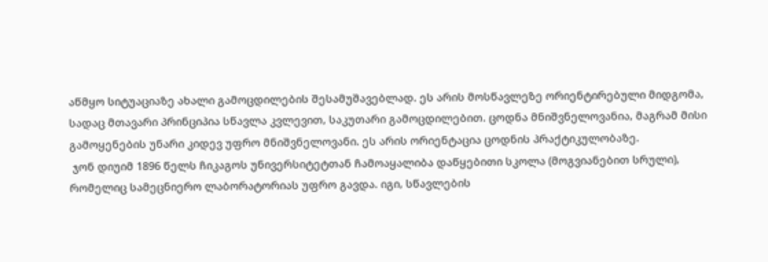აწმყო სიტუაციაზე ახალი გამოცდილების შესამუშავებლად. ეს არის მოსწავლეზე ორიენტირებული მიდგომა, სადაც მთავარი პრინციპია სწავლა კვლევით, საკუთარი გამოცდილებით. ცოდნა მნიშვნელოვანია, მაგრამ მისი გამოყენების უნარი კიდევ უფრო მნიშვნელოვანი. ეს არის ორიენტაცია ცოდნის პრაქტიკულობაზე.
 ჯონ დიუიმ 1896 წელს ჩიკაგოს უნივერსიტეტთან ჩამოაყალიბა დაწყებითი სკოლა (მოგვიანებით სრული), რომელიც სამეცნიერო ლაბორატორიას უფრო გავდა. იგი, სწავლების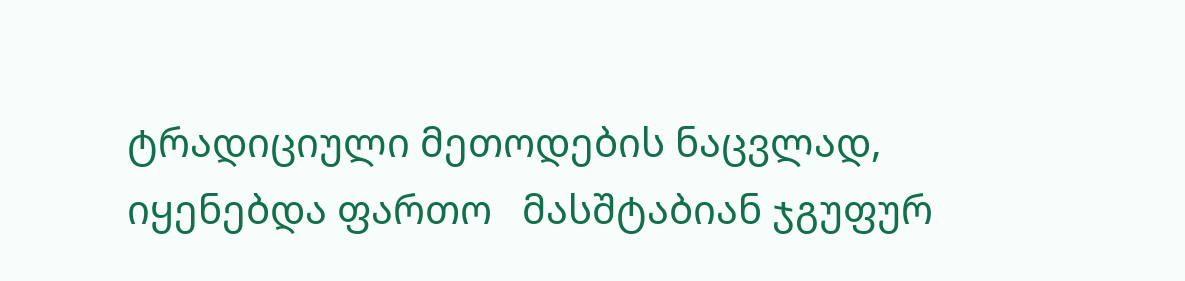ტრადიციული მეთოდების ნაცვლად, იყენებდა ფართო   მასშტაბიან ჯგუფურ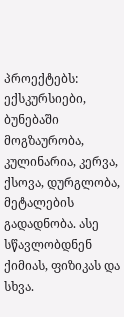პროექტებს: ექსკურსიები, ბუნებაში მოგზაურობა, კულინარია, კერვა, ქსოვა, დურგლობა, მეტალების გადადნობა. ასე სწავლობდნენ ქიმიას, ფიზიკას და სხვა.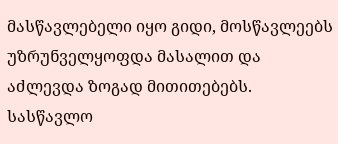მასწავლებელი იყო გიდი, მოსწავლეებს   უზრუნველყოფდა მასალით და აძლევდა ზოგად მითითებებს. სასწავლო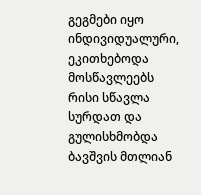გეგმები იყო ინდივიდუალური, ეკითხებოდა მოსწავლეებს რისი სწავლა სურდათ და გულისხმობდა ბავშვის მთლიან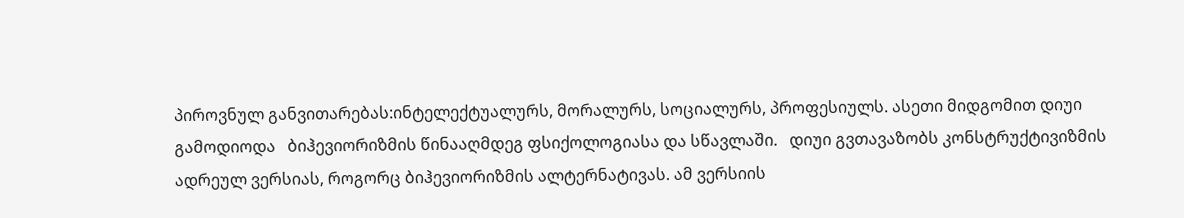პიროვნულ განვითარებას:ინტელექტუალურს, მორალურს, სოციალურს, პროფესიულს. ასეთი მიდგომით დიუი გამოდიოდა   ბიჰევიორიზმის წინააღმდეგ ფსიქოლოგიასა და სწავლაში.   დიუი გვთავაზობს კონსტრუქტივიზმის ადრეულ ვერსიას, როგორც ბიჰევიორიზმის ალტერნატივას. ამ ვერსიის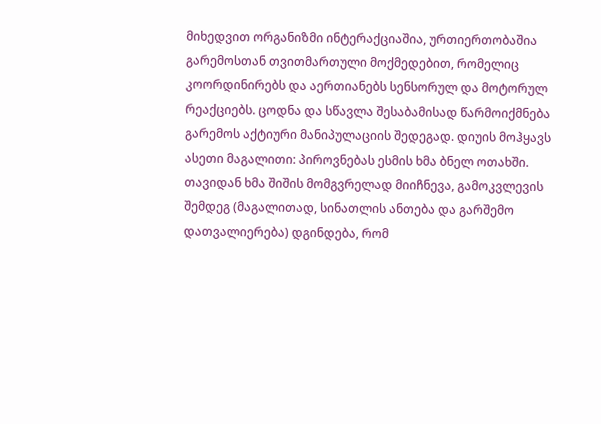მიხედვით ორგანიზმი ინტერაქციაშია, ურთიერთობაშია გარემოსთან თვითმართული მოქმედებით, რომელიც კოორდინირებს და აერთიანებს სენსორულ და მოტორულ რეაქციებს. ცოდნა და სწავლა შესაბამისად წარმოიქმნება გარემოს აქტიური მანიპულაციის შედეგად. დიუის მოჰყავს ასეთი მაგალითი: პიროვნებას ესმის ხმა ბნელ ოთახში. თავიდან ხმა შიშის მომგვრელად მიიჩნევა, გამოკვლევის შემდეგ (მაგალითად, სინათლის ანთება და გარშემო დათვალიერება) დგინდება, რომ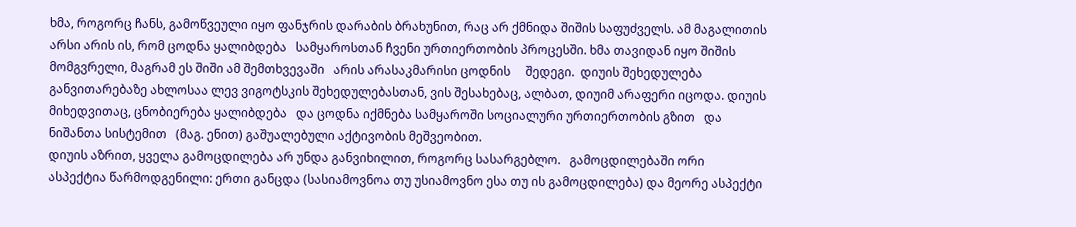ხმა, როგორც ჩანს, გამოწვეული იყო ფანჯრის დარაბის ბრახუნით, რაც არ ქმნიდა შიშის საფუძველს. ამ მაგალითის არსი არის ის, რომ ცოდნა ყალიბდება   სამყაროსთან ჩვენი ურთიერთობის პროცესში. ხმა თავიდან იყო შიშის მომგვრელი, მაგრამ ეს შიში ამ შემთხვევაში   არის არასაკმარისი ცოდნის     შედეგი.  დიუის შეხედულება განვითარებაზე ახლოსაა ლევ ვიგოტსკის შეხედულებასთან, ვის შესახებაც, ალბათ, დიუიმ არაფერი იცოდა. დიუის მიხედვითაც, ცნობიერება ყალიბდება   და ცოდნა იქმნება სამყაროში სოციალური ურთიერთობის გზით   და ნიშანთა სისტემით   (მაგ. ენით) გაშუალებული აქტივობის მეშვეობით.
დიუის აზრით, ყველა გამოცდილება არ უნდა განვიხილით, როგორც სასარგებლო.   გამოცდილებაში ორი   ასპექტია წარმოდგენილი: ერთი განცდა (სასიამოვნოა თუ უსიამოვნო ესა თუ ის გამოცდილება) და მეორე ასპექტი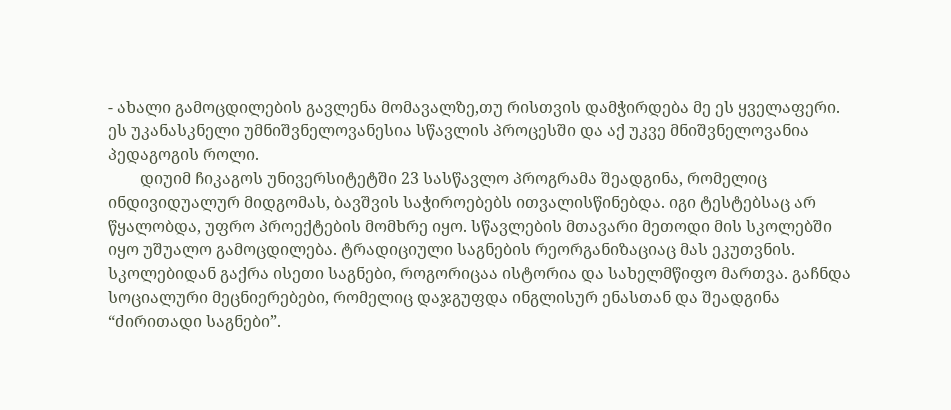- ახალი გამოცდილების გავლენა მომავალზე,თუ რისთვის დამჭირდება მე ეს ყველაფერი. ეს უკანასკნელი უმნიშვნელოვანესია სწავლის პროცესში და აქ უკვე მნიშვნელოვანია პედაგოგის როლი.
        დიუიმ ჩიკაგოს უნივერსიტეტში 23 სასწავლო პროგრამა შეადგინა, რომელიც ინდივიდუალურ მიდგომას, ბავშვის საჭიროებებს ითვალისწინებდა. იგი ტესტებსაც არ წყალობდა, უფრო პროექტების მომხრე იყო. სწავლების მთავარი მეთოდი მის სკოლებში იყო უშუალო გამოცდილება. ტრადიციული საგნების რეორგანიზაციაც მას ეკუთვნის. სკოლებიდან გაქრა ისეთი საგნები, როგორიცაა ისტორია და სახელმწიფო მართვა. გაჩნდა სოციალური მეცნიერებები, რომელიც დაჯგუფდა ინგლისურ ენასთან და შეადგინა “ძირითადი საგნები”.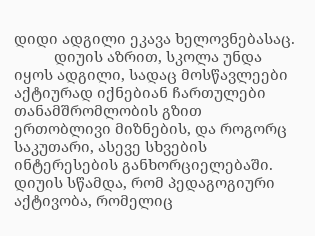დიდი ადგილი ეკავა ხელოვნებასაც.
          დიუის აზრით, სკოლა უნდა   იყოს ადგილი, სადაც მოსწავლეები აქტიურად იქნებიან ჩართულები თანამშრომლობის გზით ერთობლივი მიზნების, და როგორც საკუთარი, ასევე სხვების ინტერესების განხორციელებაში. დიუის სწამდა, რომ პედაგოგიური აქტივობა, რომელიც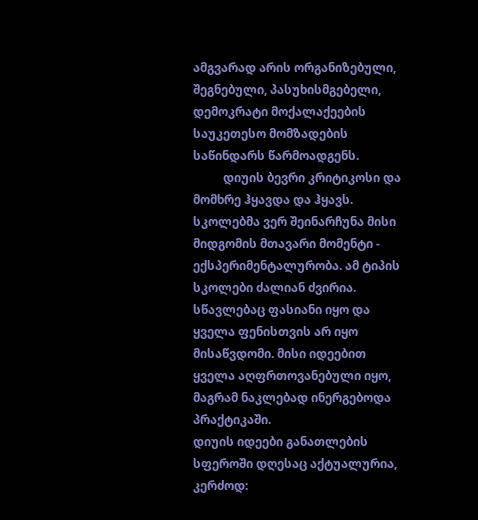ამგვარად არის ორგანიზებული, შეგნებული, პასუხისმგებელი, დემოკრატი მოქალაქეების საუკეთესო მომზადების საწინდარს წარმოადგენს.
          დიუის ბევრი კრიტიკოსი და მომხრე ჰყავდა და ჰყავს. სკოლებმა ვერ შეინარჩუნა მისი მიდგომის მთავარი მომენტი - ექსპერიმენტალურობა. ამ ტიპის სკოლები ძალიან ძვირია. სწავლებაც ფასიანი იყო და ყველა ფენისთვის არ იყო მისაწვდომი. მისი იდეებით ყველა აღფრთოვანებული იყო, მაგრამ ნაკლებად ინერგებოდა პრაქტიკაში.
დიუის იდეები განათლების სფეროში დღესაც აქტუალურია, კერძოდ: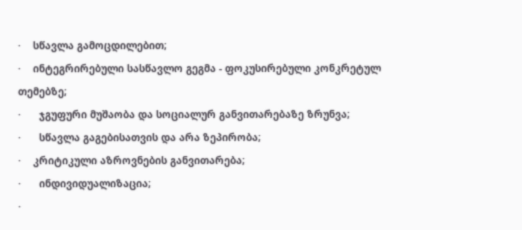·    სწავლა გამოცდილებით;
·    ინტეგრირებული სასწავლო გეგმა - ფოკუსირებული კონკრეტულ თემებზე;
·      ჯგუფური მუშაობა და სოციალურ განვითარებაზე ზრუნვა;
·      სწავლა გაგებისათვის და არა ზეპირობა;
·    კრიტიკული აზროვნების განვითარება;
·      ინდივიდუალიზაცია;
·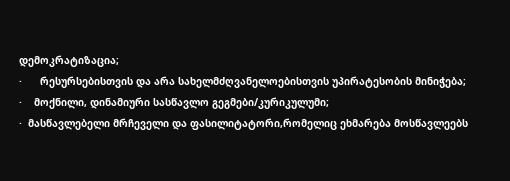დემოკრატიზაცია;
·      რესურსებისთვის და არა სახელმძღვანელოებისთვის უპირატესობის მინიჭება;
·    მოქნილი, დინამიური სასწავლო გეგმები/კურიკულუმი;
·  მასწავლებელი მრჩეველი და ფასილიტატორი,რომელიც ეხმარება მოსწავლეებს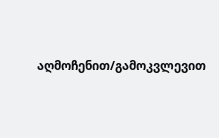აღმოჩენით/გამოკვლევით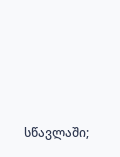სწავლაში;